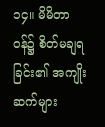၁၄။ မိမိတာဝန်၌ စိတ်မချရခြင်း၏ အကျိုးဆက်များ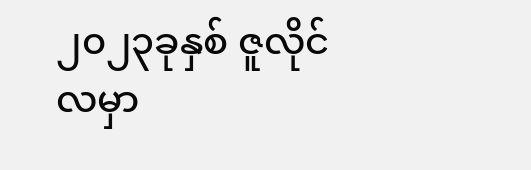၂၀၂၃ခုနှစ် ဇူလိုင်လမှာ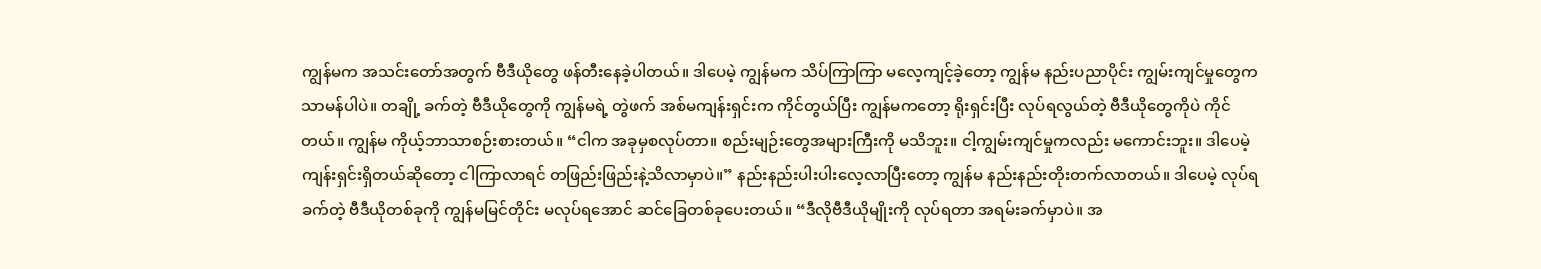ကျွန်မက အသင်းတော်အတွက် ဗီဒီယိုတွေ ဖန်တီးနေခဲ့ပါတယ်။ ဒါပေမဲ့ ကျွန်မက သိပ်ကြာကြာ မလေ့ကျင့်ခဲ့တော့ ကျွန်မ နည်းပညာပိုင်း ကျွမ်းကျင်မှုတွေက သာမန်ပါပဲ။ တချို့ ခက်တဲ့ ဗီဒီယိုတွေကို ကျွန်မရဲ့ တွဲဖက် အစ်မကျန်းရှင်းက ကိုင်တွယ်ပြီး ကျွန်မကတော့ ရိုးရှင်းပြီး လုပ်ရလွယ်တဲ့ ဗီဒီယိုတွေကိုပဲ ကိုင်တယ်။ ကျွန်မ ကိုယ့်ဘာသာစဉ်းစားတယ်။ “ငါက အခုမှစလုပ်တာ။ စည်းမျဉ်းတွေအများကြီးကို မသိဘူး။ ငါ့ကျွမ်းကျင်မှုကလည်း မကောင်းဘူး။ ဒါပေမဲ့ ကျန်းရှင်းရှိတယ်ဆိုတော့ ငါကြာလာရင် တဖြည်းဖြည်းနဲ့သိလာမှာပဲ။” နည်းနည်းပါးပါးလေ့လာပြီးတော့ ကျွန်မ နည်းနည်းတိုးတက်လာတယ်။ ဒါပေမဲ့ လုပ်ရခက်တဲ့ ဗီဒီယိုတစ်ခုကို ကျွန်မမြင်တိုင်း မလုပ်ရအောင် ဆင်ခြေတစ်ခုပေးတယ်။ “ဒီလိုဗီဒီယိုမျိုးကို လုပ်ရတာ အရမ်းခက်မှာပဲ။ အ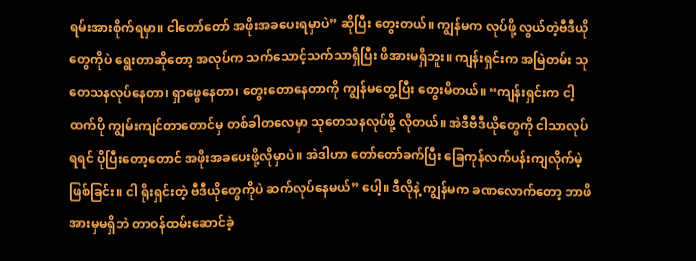ရမ်းအားစိုက်ရမှာ။ ငါတော်တော် အဖိုးအခပေးရမှာပဲ” ဆိုပြီး တွေးတယ်။ ကျွန်မက လုပ်ဖို့ လွယ်တဲ့ဗီဒီယိုတွေကိုပဲ ရွေးတာဆိုတော့ အလုပ်က သက်သောင့်သက်သာရှိပြီး ဖိအားမရှိဘူး။ ကျန်းရှင်းက အမြဲတမ်း သုတေသနလုပ်နေတာ၊ ရှာဖွေနေတာ၊ တွေးတောနေတာကို ကျွန်မတွေ့ပြီး တွေးမိတယ်။ “ကျန်းရှင်းက ငါ့ထက်ပို ကျွမ်းကျင်တာတောင်မှ တစ်ခါတလေမှာ သုတေသနလုပ်ဖို့ လိုတယ်။ အဲဒီဗီဒီယိုတွေကို ငါသာလုပ်ရရင် ပိုပြီးတော့တောင် အဖိုးအခပေးဖို့လိုမှာပဲ။ အဲဒါဟာ တော်တော်ခက်ပြီး ခြေကုန်လက်ပန်းကျလိုက်မဲ့ဖြစ်ခြင်း။ ငါ ရိုးရှင်းတဲ့ ဗီဒီယိုတွေကိုပဲ ဆက်လုပ်နေမယ်” ပေါ့။ ဒီလိုနဲ့ ကျွန်မက ခဏလောက်တော့ ဘာဖိအားမှမရှိဘဲ တာဝန်ထမ်းဆောင်ခဲ့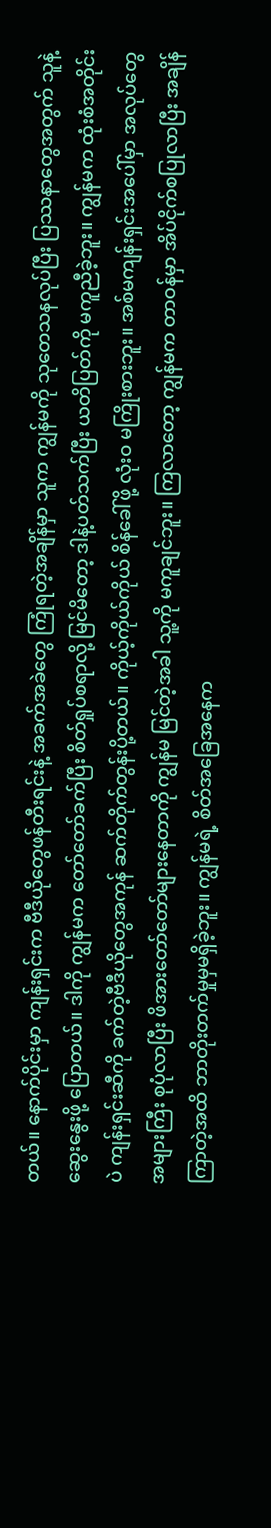တယ်။ နောက်ပိုင်းမှာ ကျန်းရှင်းက ဗီဒီယိုတွေဖန်တီးရင်းနဲ့ အခက်အခဲတွေ ကြုံရတဲ့အချိန်မှာ သူက ကျွန်မကို သုတေသနလုပ်ပြီး ပြဿနာတွေအတွက် သူနဲ့ဆွေးနွေးဖို့ ပြောတယ်။ ဒါကို ကျွန်မက တော်တော်ခက်ပြီး စိတ်ရှုပ်စရာလို့ မြင်မိတော့ ဒါနဲ့ပတ်သက်ပြီး ယတိပြတ်ကို မကူညီခဲ့ဘူး။ ကျွန်မက ထုံးစံအတိုင်းပဲ ကျန်းရှင်းဆီကို ခက်တဲ့ဗီဒီယိုတွေအကုန် ဆက်တိုက်တွန်းပို့တယ်။ ကိုယ့်ကိုယ်ကိုယ် စိန်ခေါ်ဖို့ လုံးဝ မကြိုးစားဘူး။ အစ်မကျန်းရှင်းအပေါ်မှာ အလုပ်တွေအများကြီး စုပုံလာပြီး ဖိအားတော်တော်များနေတာကို ကျွန်မ မြင်တဲ့အခါ သူ့ကို မကူချင်ဘူး။ ကြလာတော့ ကျွန်မက တာဝန်မှာ အိပ်ငိုက်စပြုလာပြီး အချိန်ကြာတဲ့အထိ ဘာတိုးတက်မှုမှမရှိခဲ့ဘူး။ ကျွန်မရဲ့ စိတ်အခြေအနေက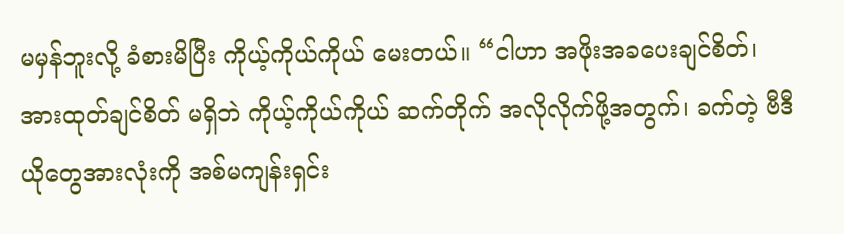မမှန်ဘူးလို့ ခံစားမိပြီး ကိုယ့်ကိုယ်ကိုယ် မေးတယ်။ “ငါဟာ အဖိုးအခပေးချင်စိတ်၊ အားထုတ်ချင်စိတ် မရှိဘဲ ကိုယ့်ကိုယ်ကိုယ် ဆက်တိုက် အလိုလိုက်ဖို့အတွက်၊ ခက်တဲ့ ဗီဒီယိုတွေအားလုံးကို အစ်မကျန်းရှင်း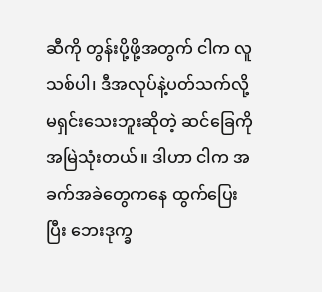ဆီကို တွန်းပို့ဖို့အတွက် ငါက လူသစ်ပါ၊ ဒီအလုပ်နဲ့ပတ်သက်လို့ မရှင်းသေးဘူးဆိုတဲ့ ဆင်ခြေကို အမြဲသုံးတယ်။ ဒါဟာ ငါက အခက်အခဲတွေကနေ ထွက်ပြေးပြီး ဘေးဒုက္ခ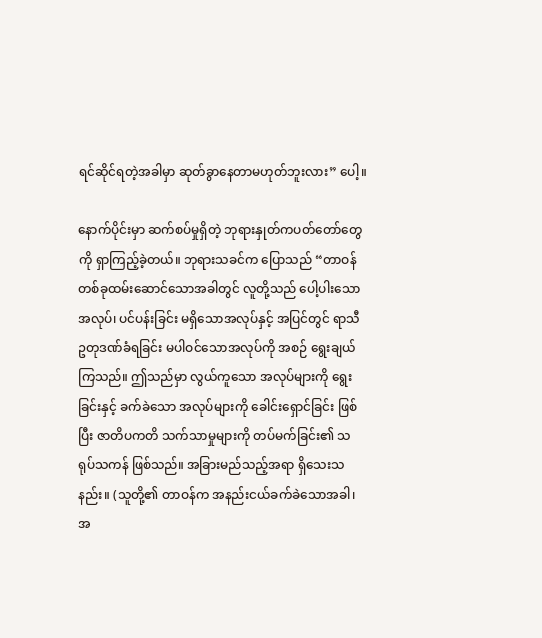ရင်ဆိုင်ရတဲ့အခါမှာ ဆုတ်ခွာနေတာမဟုတ်ဘူးလား” ပေါ့။

နောက်ပိုင်းမှာ ဆက်စပ်မှုရှိတဲ့ ဘုရားနှုတ်ကပတ်တော်တွေကို ရှာကြည့်ခဲ့တယ်။ ဘုရားသခင်က ပြောသည် “တာဝန်တစ်ခုထမ်းဆောင်သောအခါတွင် လူတို့သည် ပေါ့ပါးသောအလုပ်၊ ပင်ပန်းခြင်း မရှိသောအလုပ်နှင့် အပြင်တွင် ရာသီဥတုဒဏ်ခံရခြင်း မပါဝင်သောအလုပ်ကို အစဉ် ရွေးချယ်ကြသည်။ ဤသည်မှာ လွယ်ကူသော အလုပ်များကို ရွေးခြင်းနှင့် ခက်ခဲသော အလုပ်များကို ခေါင်းရှောင်ခြင်း ဖြစ်ပြီး ဇာတိပကတိ သက်သာမှုများကို တပ်မက်ခြင်း၏ သရုပ်သကန် ဖြစ်သည်။ အခြားမည်သည့်အရာ ရှိသေးသနည်း။ (သူတို့၏ တာဝန်က အနည်းငယ်ခက်ခဲသောအခါ၊ အ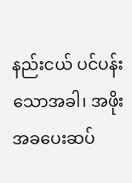နည်းငယ် ပင်ပန်းသောအခါ၊ အဖိုးအခပေးဆပ်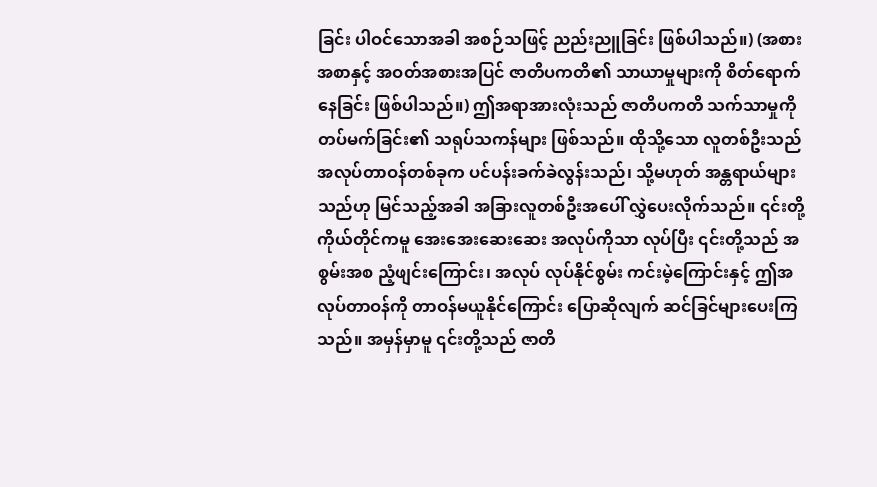ခြင်း ပါဝင်သောအခါ အစဉ်သဖြင့် ညည်းညူခြင်း ဖြစ်ပါသည်။) (အစားအစာနှင့် အဝတ်အစားအပြင် ဇာတိပကတိ၏ သာယာမှုများကို စိတ်ရောက်နေခြင်း ဖြစ်ပါသည်။) ဤအရာအားလုံးသည် ဇာတိပကတိ သက်သာမှုကို တပ်မက်ခြင်း၏ သရုပ်သကန်များ ဖြစ်သည်။ ထိုသို့သော လူတစ်ဦးသည် အလုပ်တာဝန်တစ်ခုက ပင်ပန်းခက်ခဲလွန်းသည်၊ သို့မဟုတ် အန္တရာယ်များသည်ဟု မြင်သည့်အခါ အခြားလူတစ်ဦးအပေါ် လွှဲပေးလိုက်သည်။ ၎င်းတို့ကိုယ်တိုင်ကမူ အေးအေးဆေးဆေး အလုပ်ကိုသာ လုပ်ပြီး ၎င်းတို့သည် အစွမ်းအစ ညံ့ဖျင်းကြောင်း၊ အလုပ် လုပ်နိုင်စွမ်း ကင်းမဲ့ကြောင်းနှင့် ဤအလုပ်တာဝန်ကို တာဝန်မယူနိုင်ကြောင်း ပြောဆိုလျက် ဆင်ခြင်များပေးကြသည်။ အမှန်မှာမူ ၎င်းတို့သည် ဇာတိ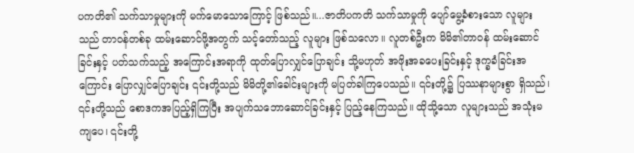ပကတိ၏ သက်သာမှုများကို မက်မောသောကြောင့် ဖြစ်သည်။...ဇာတိပကတိ သက်သာမှုကို ပျော်မွေ့ခံစားသော လူများသည် တာဝန်တစ်ခု ထမ်းဆောင်ဖို့အတွက် သင့်တော်သည့် လူများ ဖြစ်သလော။ လူတစ်ဦးက မိမိ၏တာဝန် ထမ်းဆောင်ခြင်းနှင့် ပတ်သက်သည့် အကြောင်းအရာကို ထုတ်ပြောလျှင်ပြောချင်း သို့မဟုတ် အဖိုးအခပေးခြင်းနှင့် ဒုက္ခခံခြင်းအကြောင်း ပြောလျှင်ပြောချင်း ၎င်းတို့သည် မိမိတို့၏ခေါင်းများကို မပြတ်ခါကြပေသည်။ ၎င်းတို့၌ ပြဿနာများစွာ ရှိသည်၊ ၎င်းတို့သည် စောဒကအပြည့်ရှိကြပြီး အပျက်သဘောဆောင်ခြင်းနှင့် ပြည့်နေကြသည်။ ထိုသို့သော လူများသည် အသုံးမကျပေ၊ ၎င်းတို့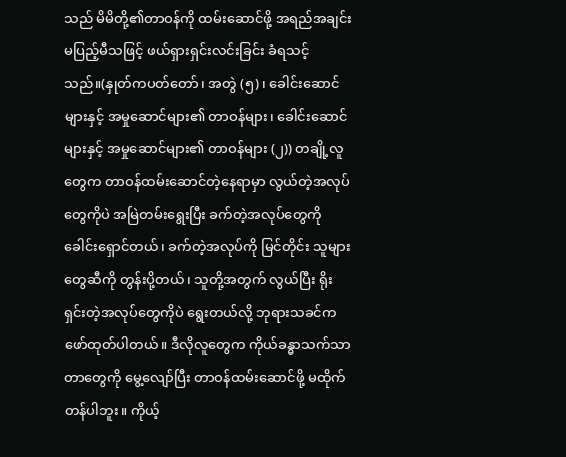သည် မိမိတို့၏တာဝန်ကို ထမ်းဆောင်ဖို့ အရည်အချင်းမပြည့်မီသဖြင့် ဖယ်ရှားရှင်းလင်းခြင်း ခံရသင့်သည်။(နှုတ်ကပတ်တော်၊ အတွဲ (၅)၊ ခေါင်းဆောင်များနှင့် အမှုဆောင်များ၏ တာဝန်များ၊ ခေါင်းဆောင်များနှင့် အမှုဆောင်များ၏ တာဝန်များ (၂)) တချို့လူတွေက တာဝန်ထမ်းဆောင်တဲ့နေရာမှာ လွယ်တဲ့အလုပ်တွေကိုပဲ အမြဲတမ်းရွေးပြီး ခက်တဲ့အလုပ်တွေကို ခေါင်းရှောင်တယ်၊ ခက်တဲ့အလုပ်ကို မြင်တိုင်း သူများတွေဆီကို တွန်းပို့တယ်၊ သူတို့အတွက် လွယ်ပြီး ရိုးရှင်းတဲ့အလုပ်တွေကိုပဲ ရွေးတယ်လို့ ဘုရားသခင်က ဖော်ထုတ်ပါတယ်။ ဒီလိုလူတွေက ကိုယ်ခန္ဓာသက်သာတာတွေကို မွေ့လျော်ပြီး တာဝန်ထမ်းဆောင်ဖို့ မထိုက်တန်ပါဘူး။ ကိုယ့်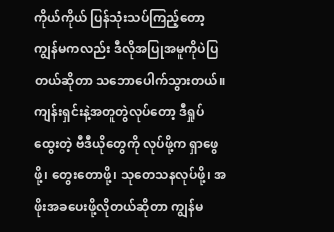ကိုယ်ကိုယ် ပြန်သုံးသပ်ကြည့်တော့ ကျွန်မကလည်း ဒီလိုအပြုအမူကိုပဲပြတယ်ဆိုတာ သဘောပေါက်သွားတယ်။ ကျန်းရှင်းနဲ့အတူတွဲလုပ်တော့ ဒီရှုပ်ထွေးတဲ့ ဗီဒီယိုတွေကို လုပ်ဖို့က ရှာဖွေဖို့၊ တွေးတောဖို့၊ သုတေသနလုပ်ဖို့၊ အဖိုးအခပေးဖို့လိုတယ်ဆိုတာ ကျွန်မ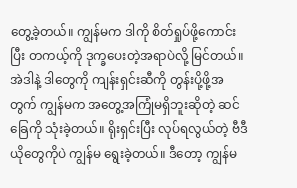တွေ့ခဲ့တယ်။ ကျွန်မက ဒါကို စိတ်ရှုပ်ဖို့ကောင်းပြီး တကယ့်ကို ဒုက္ခပေးတဲ့အရာပဲလို့ မြင်တယ်။ အဲဒါနဲ့ ဒါတွေကို ကျန်းရှင်းဆီကို တွန်းပို့ဖို့အတွက် ကျွန်မက အတွေ့အကြုံမရှိဘူးဆိုတဲ့ ဆင်ခြေကို သုံးခဲ့တယ်။ ရိုးရှင်းပြီး လုပ်ရလွယ်တဲ့ ဗီဒီယိုတွေကိုပဲ ကျွန်မ ရွေးခဲ့တယ်။ ဒီတော့ ကျွန်မ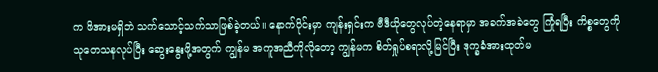က ဖိအားမရှိဘဲ သက်သောင့်သက်သာဖြစ်ခဲ့တယ်။ နောက်ပိုင်းမှာ ကျန်းရှင်းက ဗီဒီယိုတွေလုပ်တဲ့နေရာမှာ အခက်အခဲတွေ ကြုံရပြီး ကိစ္စတွေကို သုတေသနလုပ်ပြီး ဆွေးနွေးဖို့အတွက် ကျွန်မ အကူအညီကိုလိုတော့ ကျွန်မက စိတ်ရှုပ်စရာလို့မြင်ပြီး ဒုက္ခခံအားထုတ်မ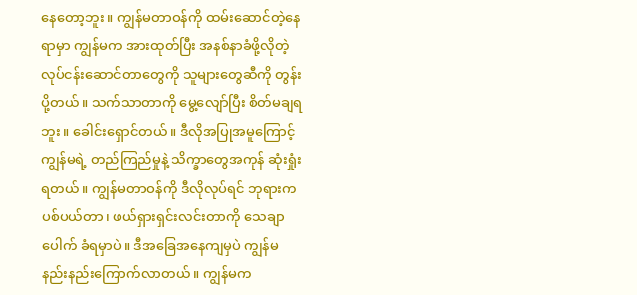နေတော့ဘူး။ ကျွန်မတာဝန်ကို ထမ်းဆောင်တဲ့နေရာမှာ ကျွန်မက အားထုတ်ပြီး အနစ်နာခံဖို့လိုတဲ့ လုပ်ငန်းဆောင်တာတွေကို သူများတွေဆီကို တွန်းပို့တယ်။ သက်သာတာကို မွေ့လျော်ပြီး စိတ်မချရဘူး။ ခေါင်းရှောင်တယ်။ ဒီလိုအပြုအမူကြောင့် ကျွန်မရဲ့ တည်ကြည်မှုနဲ့ သိက္ခာတွေအကုန် ဆုံးရှုံးရတယ်။ ကျွန်မတာဝန်ကို ဒီလိုလုပ်ရင် ဘုရားက ပစ်ပယ်တာ၊ ဖယ်ရှားရှင်းလင်းတာကို သေချာပေါက် ခံရမှာပဲ။ ဒီအခြေအနေကျမှပဲ ကျွန်မ နည်းနည်းကြောက်လာတယ်။ ကျွန်မက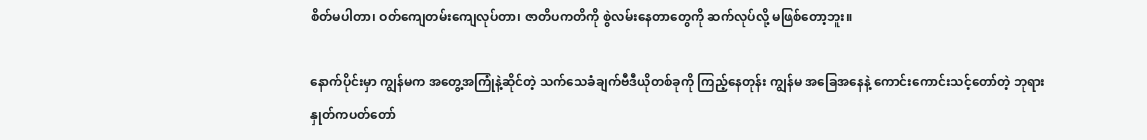စိတ်မပါတာ၊ ဝတ်ကျေတမ်းကျေလုပ်တာ၊ ဇာတိပကတိကို စွဲလမ်းနေတာတွေကို ဆက်လုပ်လို့ မဖြစ်တော့ဘူး။

နောက်ပိုင်းမှာ ကျွန်မက အတွေ့အကြုံနဲ့ဆိုင်တဲ့ သက်သေခံချက်ဗီဒီယိုတစ်ခုကို ကြည့်နေတုန်း ကျွန်မ အခြေအနေနဲ့ ကောင်းကောင်းသင့်တော်တဲ့ ဘုရားနှုတ်ကပတ်တော်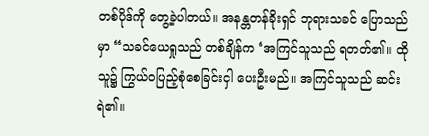တစ်ပိုဒ်ကို တွေ့ခဲ့ပါတယ်။ အနန္တတန်ခိုးရှင် ဘုရားသခင် ပြောသည်မှာ “သခင်ယေရှုသည် တစ်ချိန်က ‘အကြင်သူသည် ရတတ်၏။ ထိုသူ၌ ကြွယ်ဝပြည့်စုံစေခြင်းငှါ ပေးဦးမည်။ အကြင်သူသည် ဆင်းရဲ၏။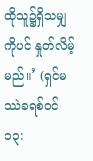ထိုသူ၌ရှိသမျှကိုပင် နှုတ်လိမ့်မည်။’ (ရှင်မဿဲခရစ်ဝင် ၁၃: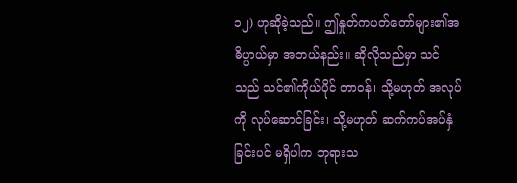၁၂) ဟုဆိုခဲ့သည်။ ဤနှုတ်ကပတ်တော်များ၏အဓိပ္ပာယ်မှာ အဘယ်နည်း။ ဆိုလိုသည်မှာ သင်သည် သင်၏ကိုယ်ပိုင် တာဝန်၊ သို့မဟုတ် အလုပ်ကို လုပ်ဆောင်ခြင်း၊ သို့မဟုတ် ဆက်ကပ်အပ်နှံခြင်းပင် မရှိပါက ဘုရားသ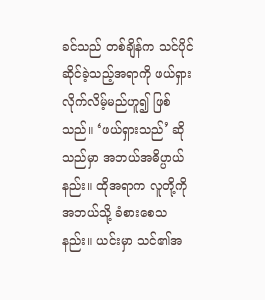ခင်သည် တစ်ချိန်က သင်ပိုင်ဆိုင်ခဲ့သည့်အရာကို ဖယ်ရှားလိုက်လိမ့်မည်ဟူ၍ ဖြစ်သည်။ ‘ဖယ်ရှားသည်’ ဆိုသည်မှာ အဘယ်အဓိပ္ပာယ်နည်း။ ထိုအရာက လူတို့ကို အဘယ်သို့ ခံစားစေသနည်း။ ယင်းမှာ သင်၏အ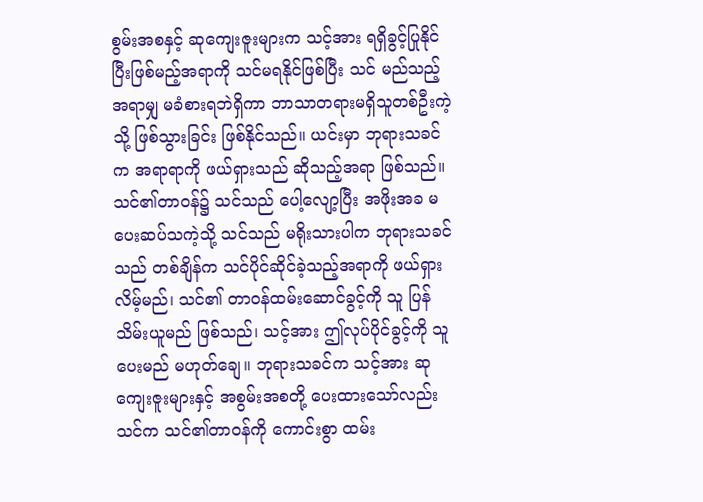စွမ်းအစနှင့် ဆုကျေးဇူးများက သင့်အား ရရှိခွင့်ပြုနိုင်ပြီးဖြစ်မည့်အရာကို သင်မရနိုင်ဖြစ်ပြီး သင် မည်သည့်အရာမျှ မခံစားရဘဲရှိကာ ဘာသာတရားမရှိသူတစ်ဦးကဲ့သို့ ဖြစ်သွားခြင်း ဖြစ်နိုင်သည်။ ယင်းမှာ ဘုရားသခင်က အရာရာကို ဖယ်ရှားသည် ဆိုသည့်အရာ ဖြစ်သည်။ သင်၏တာဝန်၌ သင်သည် ပေါ့လျော့ပြီး အဖိုးအခ မပေးဆပ်သကဲ့သို့ သင်သည် မရိုးသားပါက ဘုရားသခင်သည် တစ်ချိန်က သင်ပိုင်ဆိုင်ခဲ့သည့်အရာကို ဖယ်ရှားလိမ့်မည်၊ သင်၏ တာဝန်ထမ်းဆောင်ခွင့်ကို သူ ပြန်သိမ်းယူမည် ဖြစ်သည်၊ သင့်အား ဤလုပ်ပိုင်ခွင့်ကို သူပေးမည် မဟုတ်ချေ။ ဘုရားသခင်က သင့်အား ဆုကျေးဇူးများနှင့် အစွမ်းအစတို့ ပေးထားသော်လည်း သင်က သင်၏တာဝန်ကို ကောင်းစွာ ထမ်း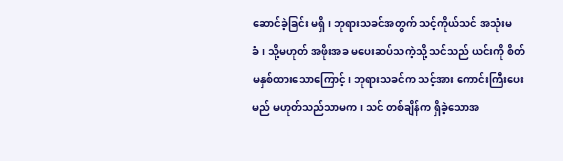ဆောင်ခဲ့ခြင်း မရှိ၊ ဘုရားသခင်အတွက် သင့်ကိုယ်သင် အသုံးမခံ၊ သို့မဟုတ် အဖိုးအခ မပေးဆပ်သကဲ့သို့ သင်သည် ယင်းကို စိတ်မနှစ်ထားသောကြောင့်၊ ဘုရားသခင်က သင့်အား ကောင်းကြီးပေးမည် မဟုတ်သည်သာမက၊ သင် တစ်ချိန်က ရှိခဲ့သောအ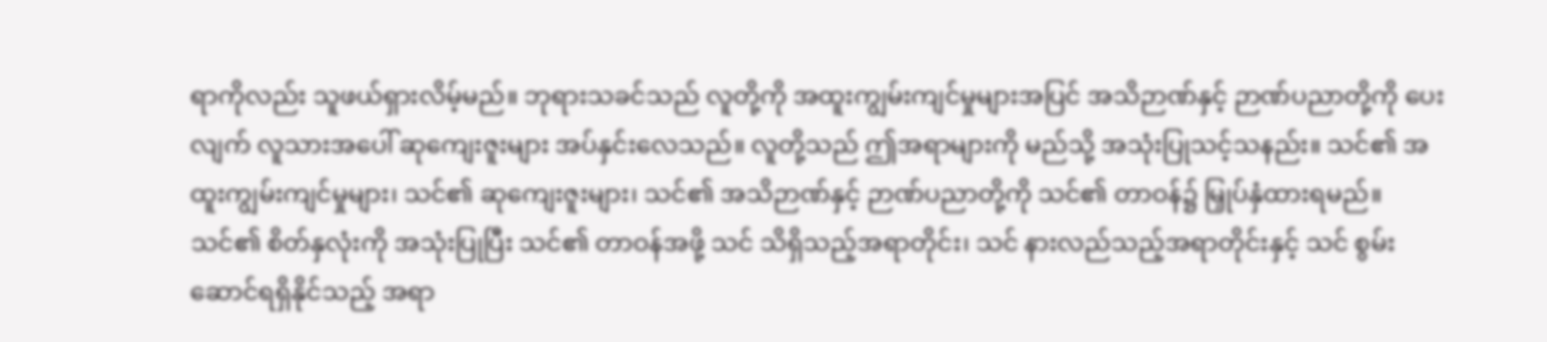ရာကိုလည်း သူဖယ်ရှားလိမ့်မည်။ ဘုရားသခင်သည် လူတို့ကို အထူးကျွမ်းကျင်မှုများအပြင် အသိဉာဏ်နှင့် ဉာဏ်ပညာတို့ကို ပေးလျက် လူသားအပေါ် ဆုကျေးဇူးများ အပ်နှင်းလေသည်။ လူတို့သည် ဤအရာများကို မည်သို့ အသုံးပြုသင့်သနည်း။ သင်၏ အထူးကျွမ်းကျင်မှုများ၊ သင်၏ ဆုကျေးဇူးများ၊ သင်၏ အသိဉာဏ်နှင့် ဉာဏ်ပညာတို့ကို သင်၏ တာဝန်၌ မြှုပ်နှံထားရမည်။ သင်၏ စိတ်နှလုံးကို အသုံးပြုပြီး သင်၏ တာဝန်အဖို့ သင် သိရှိသည့်အရာတိုင်း၊ သင် နားလည်သည့်အရာတိုင်းနှင့် သင် စွမ်းဆောင်ရရှိနိုင်သည့် အရာ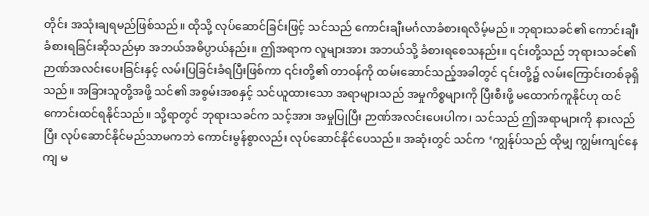တိုင်း အသုံးချရမည်ဖြစ်သည်။ ထိုသို့ လုပ်ဆောင်ခြင်းဖြင့် သင်သည် ကောင်းချီးမင်္ဂလာခံစားရလိမ့်မည်။ ဘုရားသခင်၏ ကောင်းချီး ခံစားရခြင်းဆိုသည်မှာ အဘယ်အဓိပ္ပာယ်နည်း။ ဤအရာက လူများအား အဘယ်သို့ ခံစားရစေသနည်း။ ၎င်းတို့သည် ဘုရားသခင်၏ ဉာဏ်အလင်းပေးခြင်းနှင့် လမ်းပြခြင်းခံရပြီးဖြစ်ကာ ၎င်းတို့၏ တာဝန်ကို ထမ်းဆောင်သည့်အခါတွင် ၎င်းတို့၌ လမ်းကြောင်းတစ်ခုရှိသည်။ အခြားသူတို့အဖို့ သင်၏ အစွမ်းအစနှင့် သင်ယူထားသော အရာများသည် အမှုကိစ္စများကို ပြီးစီးဖို့ မထောက်ကူနိုင်ဟု ထင်ကောင်းထင်ရနိုင်သည်။ သို့ရာတွင် ဘုရားသခင်က သင့်အား အမှုပြုပြီး ဉာဏ်အလင်းပေးပါက၊ သင်သည် ဤအရာများကို နားလည်ပြီး လုပ်ဆောင်နိုင်မည်သာမကဘဲ ကောင်းမွန်စွာလည်း လုပ်ဆောင်နိုင်ပေသည်။ အဆုံးတွင် သင်က ‘ကျွန်ုပ်သည် ထိုမျှ ကျွမ်းကျင်နေကျ မ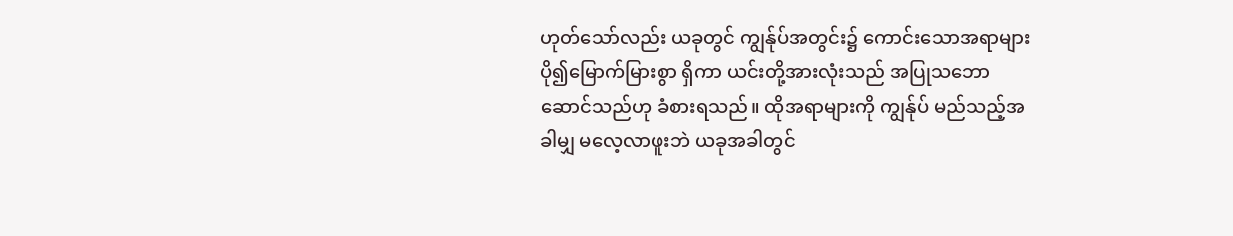ဟုတ်သော်လည်း ယခုတွင် ကျွန်ုပ်အတွင်း၌ ကောင်းသောအရာများ ပို၍မြောက်မြားစွာ ရှိကာ ယင်းတို့အားလုံးသည် အပြုသဘောဆောင်သည်ဟု ခံစားရသည်။ ထိုအရာများကို ကျွန်ုပ် မည်သည့်အခါမျှ မလေ့လာဖူးဘဲ ယခုအခါတွင်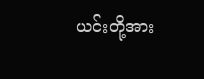ယင်းတို့အား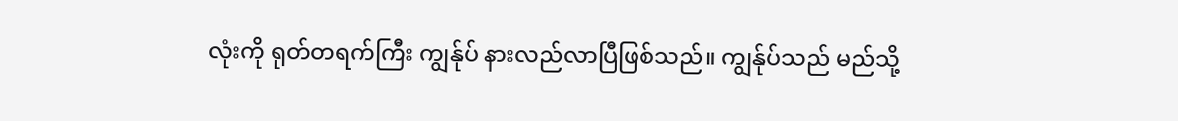လုံးကို ရုတ်တရက်ကြီး ကျွန်ုပ် နားလည်လာပြီဖြစ်သည်။ ကျွန်ုပ်သည် မည်သို့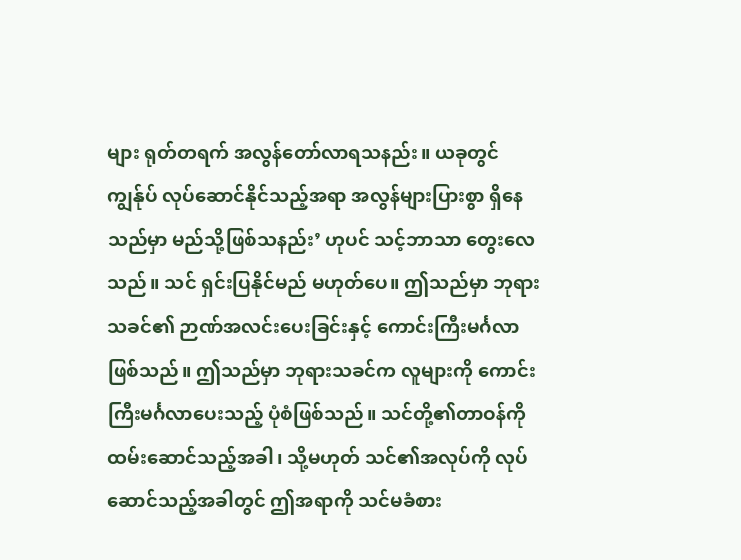များ ရုတ်တရက် အလွန်တော်လာရသနည်း။ ယခုတွင် ကျွန်ုပ် လုပ်ဆောင်နိုင်သည့်အရာ အလွန်များပြားစွာ ရှိနေသည်မှာ မည်သို့ဖြစ်သနည်း’ ဟုပင် သင့်ဘာသာ တွေးလေသည်။ သင် ရှင်းပြနိုင်မည် မဟုတ်ပေ။ ဤသည်မှာ ဘုရားသခင်၏ ဉာဏ်အလင်းပေးခြင်းနှင့် ကောင်းကြီးမင်္ဂလာဖြစ်သည်။ ဤသည်မှာ ဘုရားသခင်က လူများကို ကောင်းကြီးမင်္ဂလာပေးသည့် ပုံစံဖြစ်သည်။ သင်တို့၏တာဝန်ကို ထမ်းဆောင်သည့်အခါ၊ သို့မဟုတ် သင်၏အလုပ်ကို လုပ်ဆောင်သည့်အခါတွင် ဤအရာကို သင်မခံစား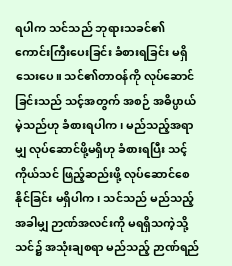ရပါက သင်သည် ဘုရားသခင်၏ ကောင်းကြီးပေးခြင်း ခံစားရခြင်း မရှိသေးပေ။ သင်၏တာဝန်ကို လုပ်ဆောင်ခြင်းသည် သင့်အတွက် အစဉ် အဓိပ္ပာယ်မဲ့သည်ဟု ခံစားရပါက၊ မည်သည့်အရာမျှ လုပ်ဆောင်ဖို့မရှိဟု ခံစားရပြီး သင့်ကိုယ်သင် ဖြည့်ဆည်းဖို့ လုပ်ဆောင်စေနိုင်ခြင်း မရှိပါက၊ သင်သည် မည်သည့်အခါမျှ ဉာဏ်အလင်းကို မရရှိသကဲ့သို့ သင်၌ အသုံးချစရာ မည်သည့် ဉာဏ်ရည်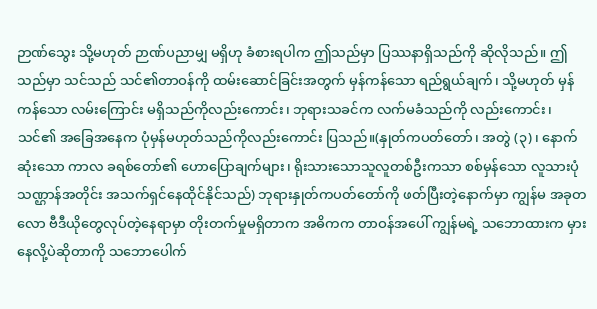ဉာဏ်သွေး သို့မဟုတ် ဉာဏ်ပညာမျှ မရှိဟု ခံစားရပါက ဤသည်မှာ ပြဿနာရှိသည်ကို ဆိုလိုသည်။ ဤသည်မှာ သင်သည် သင်၏တာဝန်ကို ထမ်းဆောင်ခြင်းအတွက် မှန်ကန်သော ရည်ရွယ်ချက်၊ သို့မဟုတ် မှန်ကန်သော လမ်းကြောင်း မရှိသည်ကိုလည်းကောင်း၊ ဘုရားသခင်က လက်မခံသည်ကို လည်းကောင်း၊ သင်၏ အခြေအနေက ပုံမှန်မဟုတ်သည်ကိုလည်းကောင်း ပြသည်။(နှုတ်ကပတ်တော်၊ အတွဲ (၃)၊ နောက်ဆုံးသော ကာလ ခရစ်တော်၏ ဟောပြောချက်များ၊ ရိုးသားသောသူလူတစ်ဦးကသာ စစ်မှန်သော လူသားပုံသဏ္ဌာန်အတိုင်း အသက်ရှင်နေထိုင်နိုင်သည်) ဘုရားနှုတ်ကပတ်တော်ကို ဖတ်ပြီးတဲ့နောက်မှာ ကျွန်မ အခုတလော ဗီဒီယိုတွေလုပ်တဲ့နေရာမှာ တိုးတက်မှုမရှိတာက အဓိကက တာဝန်အပေါ် ကျွန်မရဲ့ သဘောထားက မှားနေလို့ပဲဆိုတာကို သဘောပေါက်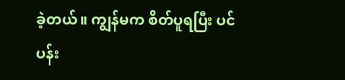ခဲ့တယ်။ ကျွန်မက စိတ်ပူရပြီး ပင်ပန်း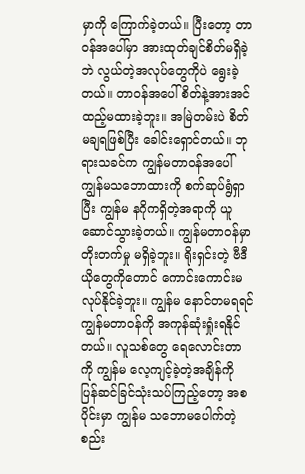မှာကို ကြောက်ခဲ့တယ်။ ပြီးတော့ တာဝန်အပေါ်မှာ အားထုတ်ချင်စိတ်မရှိခဲ့ဘဲ လွယ်တဲ့အလုပ်တွေကိုပဲ ရွေးခဲ့တယ်။ တာဝန်အပေါ် စိတ်နဲ့အားအင်ထည့်မထားခဲ့ဘူး။ အမြဲတမ်းပဲ စိတ်မချရဖြစ်ပြီး ခေါင်းရှောင်တယ်။ ဘုရားသခင်က ကျွန်မတာဝန်အပေါ် ကျွန်မသဘောထားကို စက်ဆုပ်ရွံရှာပြီး ကျွန်မ နဂိုကရှိတဲ့အရာကို ယူဆောင်သွားခဲ့တယ်။ ကျွန်မတာဝန်မှာ တိုးတက်မှု မရှိခဲ့ဘူး။ ရိုးရှင်းတဲ့ ဗီဒီယိုတွေကိုတောင် ကောင်းကောင်းမလုပ်နိုင်ခဲ့ဘူး။ ကျွန်မ နောင်တမရရင် ကျွန်မတာဝန်ကို အကုန်ဆုံးရှုံးရနိုင်တယ်။ လူသစ်တွေ ရေလောင်းတာကို ကျွန်မ လေ့ကျင့်ခဲ့တဲ့အချိန်ကို ပြန်ဆင်ခြင်သုံးသပ်ကြည့်တော့ အစပိုင်းမှာ ကျွန်မ သဘောမပေါက်တဲ့ စည်း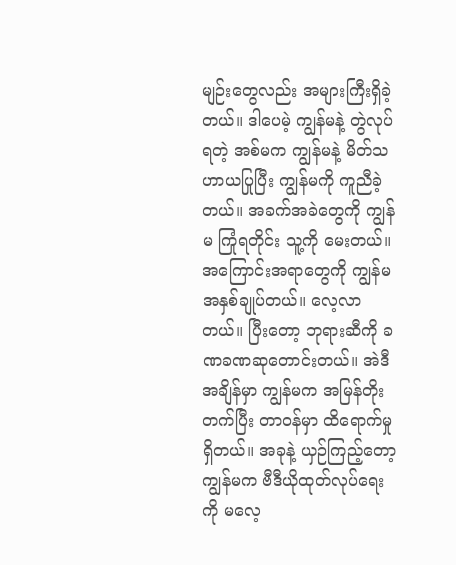မျဉ်းတွေလည်း အများကြီးရှိခဲ့တယ်။ ဒါပေမဲ့ ကျွန်မနဲ့ တွဲလုပ်ရတဲ့ အစ်မက ကျွန်မနဲ့ မိတ်သဟာယပြုပြီး ကျွန်မကို ကူညီခဲ့တယ်။ အခက်အခဲတွေကို ကျွန်မ ကြုံရတိုင်း သူ့ကို မေးတယ်။ အကြောင်းအရာတွေကို ကျွန်မ အနှစ်ချုပ်တယ်။ လေ့လာတယ်။ ပြီးတော့ ဘုရားဆီကို ခဏခဏဆုတောင်းတယ်။ အဲဒီအချိန်မှာ ကျွန်မက အမြန်တိုးတက်ပြီး တာဝန်မှာ ထိရောက်မှုရှိတယ်။ အခုနဲ့ ယှဉ်ကြည့်တော့ ကျွန်မက ဗီဒီယိုထုတ်လုပ်ရေးကို မလေ့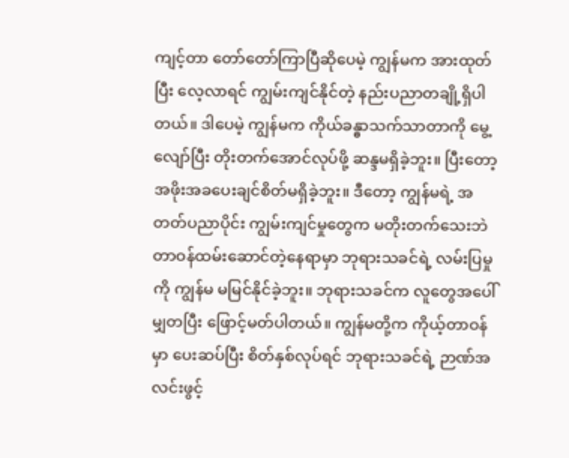ကျင့်တာ တော်တော်ကြာပြီဆိုပေမဲ့ ကျွန်မက အားထုတ်ပြီး လေ့လာရင် ကျွမ်းကျင်နိုင်တဲ့ နည်းပညာတချို့ရှိပါတယ်။ ဒါပေမဲ့ ကျွန်မက ကိုယ်ခန္ဓာသက်သာတာကို မွေ့လျော်ပြီး တိုးတက်အောင်လုပ်ဖို့ ဆန္ဒမရှိခဲ့ဘူး။ ပြီးတော့ အဖိုးအခပေးချင်စိတ်မရှိခဲ့ဘူး။ ဒီတော့ ကျွန်မရဲ့ အတတ်ပညာပိုင်း ကျွမ်းကျင်မှုတွေက မတိုးတက်သေးဘဲ တာဝန်ထမ်းဆောင်တဲ့နေရာမှာ ဘုရားသခင်ရဲ့ လမ်းပြမှုကို ကျွန်မ မမြင်နိုင်ခဲ့ဘူး။ ဘုရားသခင်က လူတွေအပေါ် မျှတပြီး ဖြောင့်မတ်ပါတယ်။ ကျွန်မတို့က ကိုယ့်တာဝန်မှာ ပေးဆပ်ပြီး စိတ်နှစ်လုပ်ရင် ဘုရားသခင်ရဲ့ ဉာဏ်အလင်းဖွင့်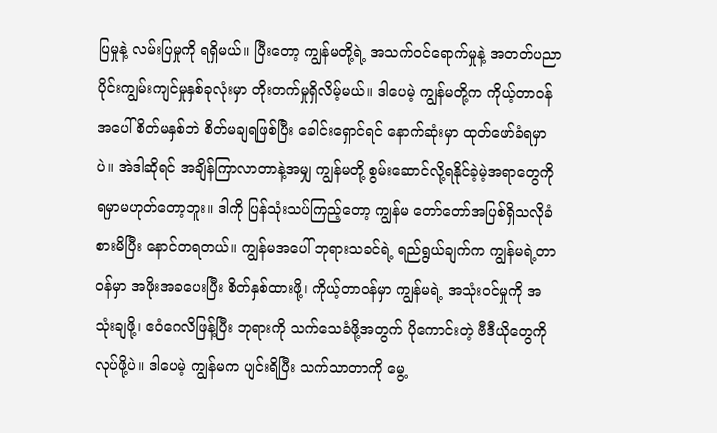ပြမှုနဲ့ လမ်းပြမှုကို ရရှိမယ်။ ပြီးတော့ ကျွန်မတို့ရဲ့ အသက်ဝင်ရောက်မှုနဲ့ အတတ်ပညာပိုင်းကျွမ်းကျင်မှုနှစ်ခုလုံးမှာ တိုးတက်မှုရှိလိမ့်မယ်။ ဒါပေမဲ့ ကျွန်မတို့က ကိုယ့်တာဝန်အပေါ် စိတ်မနှစ်ဘဲ စိတ်မချရဖြစ်ပြီး ခေါင်းရှောင်ရင် နောက်ဆုံးမှာ ထုတ်ဖော်ခံရမှာပဲ။ အဲဒါဆိုရင် အချိန်ကြာလာတာနဲ့အမျှ ကျွန်မတို့ စွမ်းဆောင်လို့ရနိုင်ခဲ့မဲ့အရာတွေကို ရမှာမဟုတ်တော့ဘူး။ ဒါကို ပြန်သုံးသပ်ကြည့်တော့ ကျွန်မ တော်တော်အပြစ်ရှိသလိုခံစားမိပြီး နောင်တရတယ်။ ကျွန်မအပေါ် ဘုရားသခင်ရဲ့ ရည်ရွယ်ချက်က ကျွန်မရဲ့တာဝန်မှာ အဖိုးအခပေးပြီး စိတ်နှစ်ထားဖို့၊ ကိုယ့်တာဝန်မှာ ကျွန်မရဲ့ အသုံးဝင်မှုကို အသုံးချဖို့၊ ဧဝံဂေလိဖြန့်ပြီး ဘုရားကို သက်သေခံဖို့အတွက် ပိုကောင်းတဲ့ ဗီဒီယိုတွေကို လုပ်ဖို့ပဲ။ ဒါပေမဲ့ ကျွန်မက ပျင်းရိပြီး သက်သာတာကို မွေ့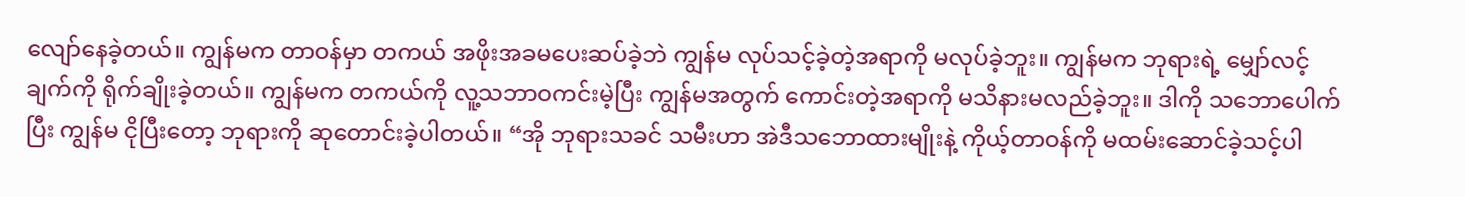လျော်နေခဲ့တယ်။ ကျွန်မက တာဝန်မှာ တကယ် အဖိုးအခမပေးဆပ်ခဲ့ဘဲ ကျွန်မ လုပ်သင့်ခဲ့တဲ့အရာကို မလုပ်ခဲ့ဘူး။ ကျွန်မက ဘုရားရဲ့ မျှော်လင့်ချက်ကို ရိုက်ချိုးခဲ့တယ်။ ကျွန်မက တကယ်ကို လူ့သဘာဝကင်းမဲ့ပြီး ကျွန်မအတွက် ကောင်းတဲ့အရာကို မသိနားမလည်ခဲ့ဘူး။ ဒါကို သဘောပေါက်ပြီး ကျွန်မ ငိုပြီးတော့ ဘုရားကို ဆုတောင်းခဲ့ပါတယ်။ “အို ဘုရားသခင် သမီးဟာ အဲဒီသဘောထားမျိုးနဲ့ ကိုယ့်တာဝန်ကို မထမ်းဆောင်ခဲ့သင့်ပါ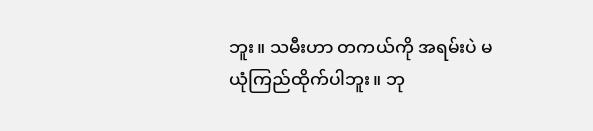ဘူး။ သမီးဟာ တကယ်ကို အရမ်းပဲ မယုံကြည်ထိုက်ပါဘူး။ ဘု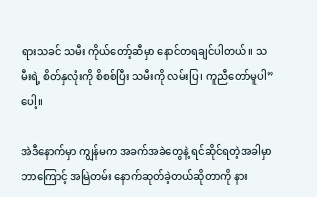ရားသခင် သမီး ကိုယ်တော့်ဆီမှာ နောင်တရချင်ပါတယ်။ သမီးရဲ့ စိတ်နှလုံးကို စိစစ်ပြီး သမီးကို လမ်းပြ၊ ကူညီတော်မူပါ” ပေါ့။

အဲဒီနောက်မှာ ကျွန်မက အခက်အခဲတွေနဲ့ ရင်ဆိုင်ရတဲ့အခါမှာ ဘာကြောင့် အမြဲတမ်း နောက်ဆုတ်ခဲ့တယ်ဆိုတာကို နား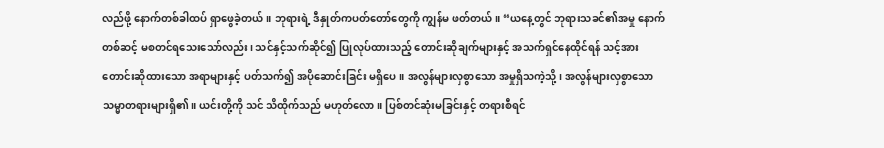လည်ဖို့ နောက်တစ်ခါထပ် ရှာဖွေခဲ့တယ်။ ဘုရားရဲ့ ဒီနှုတ်ကပတ်တော်တွေကို ကျွန်မ ဖတ်တယ်။ “ယနေ့တွင် ဘုရားသခင်၏အမှု နောက်တစ်ဆင့် မစတင်ရသေးသော်လည်း၊ သင်နှင့်သက်ဆိုင်၍ ပြုလုပ်ထားသည့် တောင်းဆိုချက်များနှင့် အသက်ရှင်နေထိုင်ရန် သင့်အား တောင်းဆိုထားသော အရာများနှင့် ပတ်သက်၍ အပိုဆောင်းခြင်း မရှိပေ။ အလွန်များလှစွာသော အမှုရှိသကဲ့သို့၊ အလွန်များလှစွာသော သမ္မာတရားများရှိ၏။ ယင်းတို့ကို သင် သိထိုက်သည် မဟုတ်လော။ ပြစ်တင်ဆုံးမခြင်းနှင့် တရားစီရင်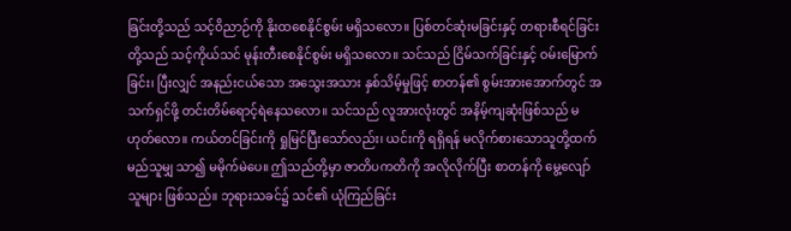ခြင်းတို့သည် သင့်ဝိညာဉ်ကို နိုးထစေနိုင်စွမ်း မရှိသလော။ ပြစ်တင်ဆုံးမခြင်းနှင့် တရားစီရင်ခြင်းတို့သည် သင့်ကိုယ်သင် မုန်းတီးစေနိုင်စွမ်း မရှိသလော။ သင်သည် ငြိမ်သက်ခြင်းနှင့် ဝမ်းမြောက်ခြင်း၊ ပြီးလျှင် အနည်းငယ်သော အသွေးအသား နှစ်သိမ့်မှုဖြင့် စာတန်၏ စွမ်းအားအောက်တွင် အသက်ရှင်ဖို့ တင်းတိမ်ရောင့်ရဲနေသလော။ သင်သည် လူအားလုံးတွင် အနိမ့်ကျဆုံးဖြစ်သည် မဟုတ်လော။ ကယ်တင်ခြင်းကို ရှုမြင်ပြီးသော်လည်း၊ ယင်းကို ရရှိရန် မလိုက်စားသောသူတို့ထက် မည်သူမျှ သာ၍ မမိုက်မဲပေ။ ဤသည်တို့မှာ ဇာတိပကတိကို အလိုလိုက်ပြီး စာတန်ကို မွေ့လျော်သူများ ဖြစ်သည်။ ဘုရားသခင်၌ သင်၏ ယုံကြည်ခြင်း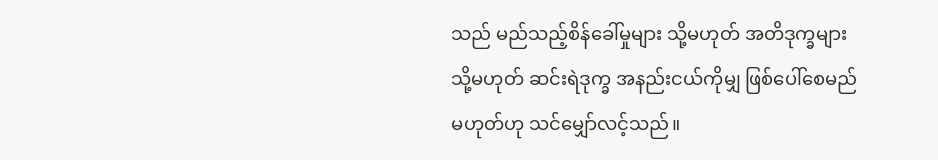သည် မည်သည့်စိန်ခေါ်မှုများ သို့မဟုတ် အတိဒုက္ခများ သို့မဟုတ် ဆင်းရဲဒုက္ခ အနည်းငယ်ကိုမျှ ဖြစ်ပေါ်စေမည်မဟုတ်ဟု သင်မျှော်လင့်သည်။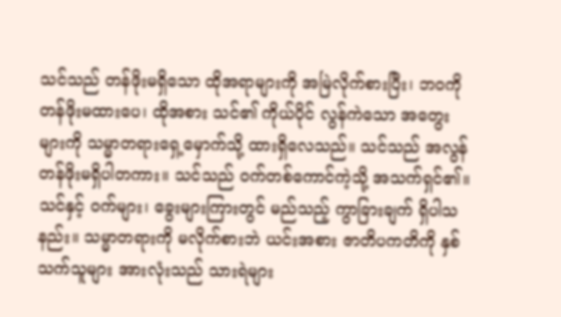သင်သည် တန်ဖိုးမရှိသော ထိုအရာများကို အမြဲလိုက်စားပြီး၊ ဘဝကို တန်ဖိုးမထားပေ၊ ထိုအစား သင်၏ ကိုယ်ပိုင် လွန်ကဲသော အတွေးများကို သမ္မာတရားရှေ့မှောက်သို့ ထားရှိလေသည်။ သင်သည် အလွန်တန်ဖိုးမရှိပါတကား။ သင်သည် ဝက်တစ်ကောင်ကဲ့သို့ အသက်ရှင်၏။ သင်နှင့် ဝက်များ၊ ခွေးများကြားတွင် မည်သည့် ကွာ‌ခြားချက် ရှိပါသနည်း။ သမ္မာတရားကို မလိုက်စားဘဲ ယင်းအစား ဇာတိပကတိကို နှစ်သက်သူများ အားလုံးသည် သားရဲများ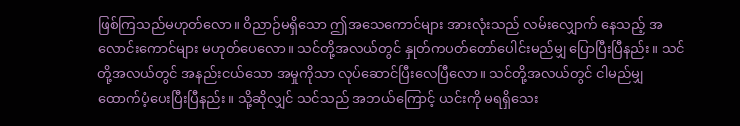ဖြစ်ကြသည်မဟုတ်လော။ ဝိညာဉ်မရှိသော ဤအသေကောင်များ အားလုံးသည် လမ်းလျှောက် နေသည့် အလောင်းကောင်များ မဟုတ်ပေလော။ သင်တို့အလယ်တွင် နှုတ်ကပတ်တော်ပေါင်းမည်မျှ ပြောပြီးပြီနည်း။ သင်တို့အလယ်တွင် အနည်းငယ်သော အမှုကိုသာ လုပ်ဆောင်ပြီးလေပြီလော။ သင်တို့အလယ်တွင် ငါမည်မျှ ထောက်ပံ့ပေးပြီးပြီနည်း။ သို့ဆိုလျှင် သင်သည် အဘယ်ကြောင့် ယင်းကို မရရှိသေး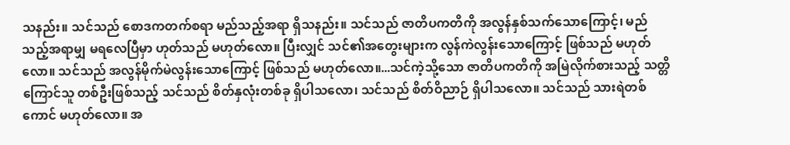သနည်း။ သင်သည် စောဒကတက်စရာ မည်သည့်အရာ ရှိသနည်း။ သင်သည် ဇာတိပကတိကို အလွန်နှစ်သက်သောကြောင့်၊ မည်သည့်အရာမျှ မရလေပြီမှာ ဟုတ်သည် မဟုတ်လော။ ပြီးလျှင် သင်၏အတွေးများက လွန်ကဲလွန်းသောကြောင့် ဖြစ်သည် မဟုတ်လော။ သင်သည် အလွန်မိုက်မဲလွန်းသောကြောင့် ဖြစ်သည် မဟုတ်လော။...သင်ကဲ့သို့သော ဇာတိပကတိကို အမြဲလိုက်စားသည့် သတ္တိကြောင်သူ တစ်ဦးဖြစ်သည့် သင်သည် စိတ်နှလုံးတစ်ခု ရှိပါသလော၊ သင်သည် စိတ်ဝိညာဉ် ရှိပါသလော။ သင်သည် သားရဲတစ်ကောင် မဟုတ်လော။ အ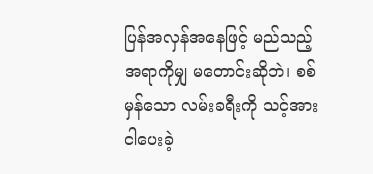ပြန်အလှန်အနေဖြင့် မည်သည့်အရာကိုမျှ မတောင်းဆိုဘဲ၊ စစ်မှန်သော လမ်းခရီးကို သင့်အား ငါပေးခဲ့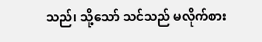သည်၊ သို့သော် သင်သည် မလိုက်စား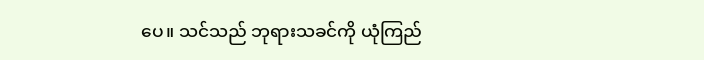ပေ။ သင်သည် ဘုရားသခင်ကို ယုံကြည်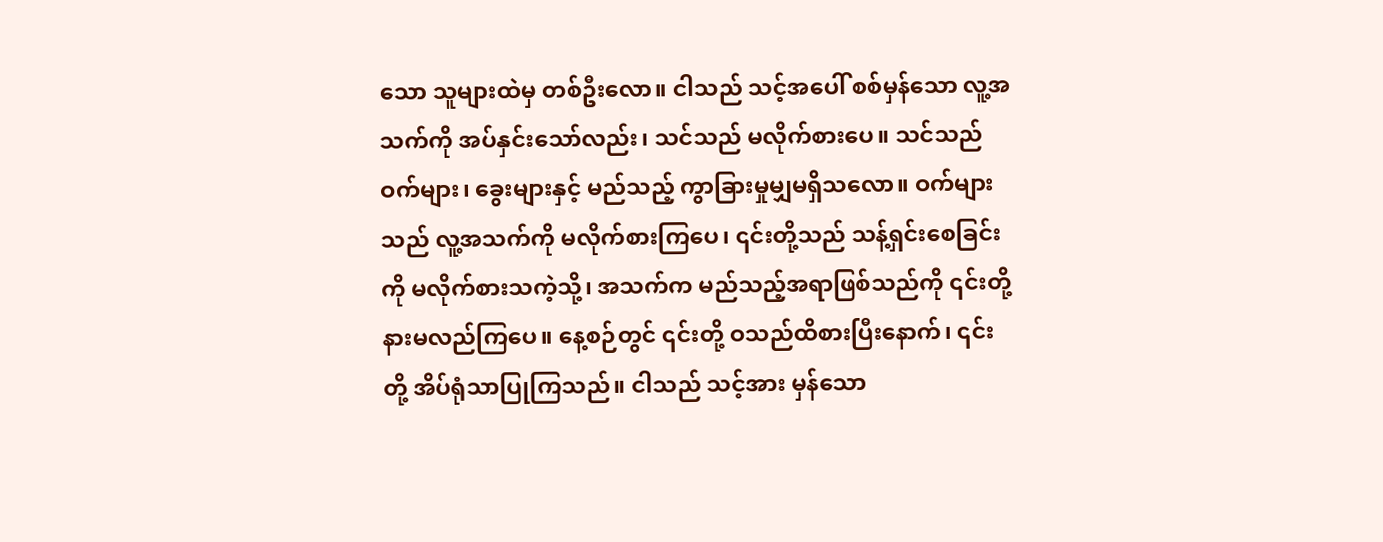သော သူများထဲမှ တစ်ဦးလော။ ငါသည် သင့်အပေါ် စစ်မှန်သော လူ့အသက်ကို အပ်နှင်းသော်လည်း၊ သင်သည် မလိုက်စားပေ။ သင်သည် ဝက်များ၊ ခွေးများနှင့် မည်သည့် ကွာခြားမှုမျှမရှိသလော။ ဝက်များသည် လူ့အသက်ကို မလိုက်စားကြပေ၊ ၎င်းတို့သည် သန့်ရှင်းစေခြင်းကို မလိုက်စားသကဲ့သို့၊ အသက်က မည်သည့်အရာဖြစ်သည်ကို ၎င်းတို့နားမလည်ကြပေ။ နေ့စဉ်တွင် ၎င်းတို့ ဝသည်ထိစားပြီးနောက်၊ ၎င်းတို့ အိပ်ရုံသာပြုကြသည်။ ငါသည် သင့်အား မှန်သော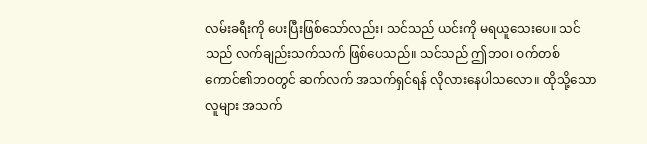လမ်းခရီးကို ပေးပြီးဖြစ်သော်လည်း၊ သင်သည် ယင်းကို မရယူသေးပေ။ သင်သည် လက်ချည်းသက်သက် ဖြစ်ပေသည်။ သင်သည် ဤဘဝ၊ ဝက်တစ်ကောင်၏ဘဝတွင် ဆက်လက် အသက်ရှင်ရန် လိုလားနေပါသလော။ ထိုသို့သောလူများ အသက်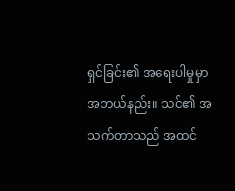ရှင်ခြင်း၏ အရေးပါမှုမှာ အဘယ်နည်း။ သင်၏ အသက်တာသည် အထင်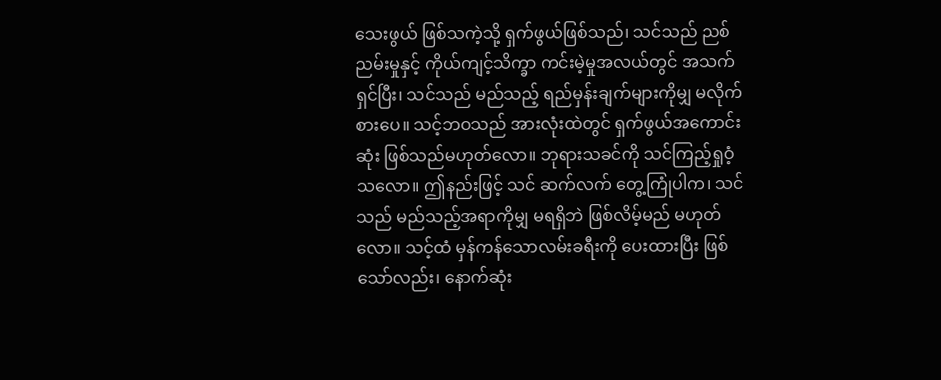သေးဖွယ် ဖြစ်သကဲ့သို့ ရှက်ဖွယ်ဖြစ်သည်၊ သင်သည် ညစ်ညမ်းမှုနှင့် ကိုယ်ကျင့်သိက္ခာ ကင်းမဲ့မှုအလယ်တွင် အသက်ရှင်ပြီး၊ သင်သည် မည်သည့် ရည်မှန်းချက်များကိုမျှ မလိုက်စားပေ။ သင့်ဘဝသည် အားလုံးထဲတွင် ရှက်ဖွယ်အကောင်းဆုံး ဖြစ်သည်မဟုတ်လော။ ဘုရားသခင်ကို သင်ကြည့်ရှုဝံ့သလော။ ဤနည်းဖြင့် သင် ဆက်လက် တွေ့ကြုံပါက၊ သင်သည် မည်သည့်အရာကိုမျှ မရရှိဘဲ ဖြစ်လိမ့်မည် မဟုတ်လော။ သင့်ထံ မှန်ကန်သောလမ်းခရီးကို ပေးထားပြီး ဖြစ်သော်လည်း၊ နောက်ဆုံး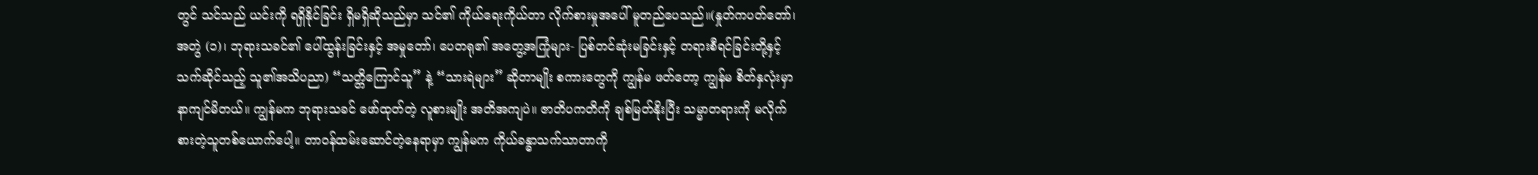တွင် သင်သည် ယင်းကို ရရှိနိုင်ခြင်း ရှိမရှိဆိုသည်မှာ သင်၏ ကိုယ်ရေးကိုယ်တာ လိုက်စားမှုအပေါ် မူတည်ပေသည်။(နှုတ်ကပတ်တော်၊ အတွဲ (၁)၊ ဘုရားသခင်၏ ပေါ်ထွန်းခြင်းနှင့် အမှုတော်၊ ပေတရု၏ အတွေ့အကြုံများ- ပြစ်တင်ဆုံးမခြင်းနှင့် တရားစီရင်ခြင်းတို့နှင့်သက်ဆိုင်သည့် သူ၏အသိပညာ) “သတ္တိကြောင်သူ” နဲ့ “သားရဲများ” ဆိုတာမျိုး စကားတွေကို ကျွန်မ ဖတ်တော့ ကျွန်မ စိတ်နှလုံးမှာ နာကျင်မိတယ်။ ကျွန်မက ဘုရားသခင် ဖော်ထုတ်တဲ့ လူစားမျိုး အတိအကျပဲ။ ဇာတိပကတိကို ချစ်မြတ်နိုးပြီး သမ္မာတရားကို မလိုက်စားတဲ့သူတစ်ယောက်ပေါ့။ တာဝန်ထမ်းဆောင်တဲ့နေရာမှာ ကျွန်မက ကိုယ်ခန္ဓာသက်သာတာကို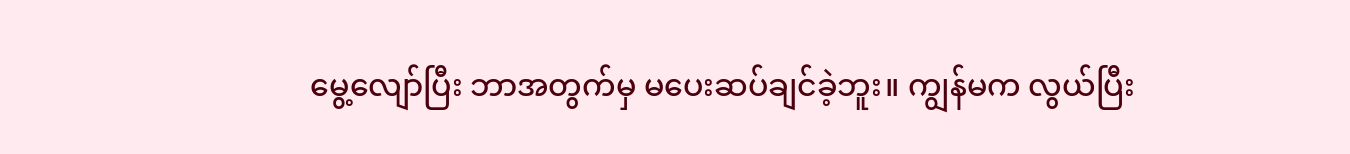မွေ့လျော်ပြီး ဘာအတွက်မှ မပေးဆပ်ချင်ခဲ့ဘူး။ ကျွန်မက လွယ်ပြီး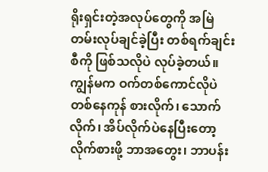ရိုးရှင်းတဲ့အလုပ်တွေကို အမြဲတမ်းလုပ်ချင်ခဲ့ပြီး တစ်ရက်ချင်းစီကို ဖြစ်သလိုပဲ လုပ်ခဲ့တယ်။ ကျွန်မက ဝက်တစ်ကောင်လိုပဲ တစ်နေကုန် စားလိုက်၊ သောက်လိုက်၊ အိပ်လိုက်ပဲနေပြီးတော့ လိုက်စားဖို့ ဘာအတွေး၊ ဘာပန်း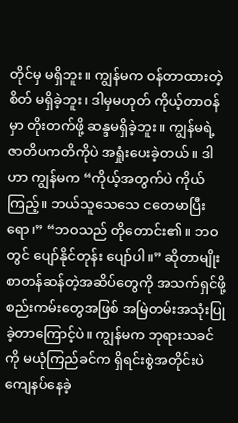တိုင်မှ မရှိဘူး။ ကျွန်မက ဝန်တာထားတဲ့စိတ် မရှိခဲ့ဘူး၊ ဒါမှမဟုတ် ကိုယ့်တာဝန်မှာ တိုးတက်ဖို့ ဆန္ဒမရှိခဲ့ဘူး။ ကျွန်မရဲ့ ဇာတိပကတိကိုပဲ အရှုံးပေးခဲ့တယ်။ ဒါဟာ ကျွန်မက “ကိုယ့်အတွက်ပဲ ကိုယ်ကြည့်။ ဘယ်သူသေသေ ငတေမာပြီးရော၊” “ဘဝသည် တိုတောင်း၏။ ဘဝတွင် ပျော်နိုင်တုန်း ပျော်ပါ။” ဆိုတာမျိုး စာတန်ဆန်တဲ့အဆိပ်တွေကို အသက်ရှင်ဖို့ စည်းကမ်းတွေအဖြစ် အမြဲတမ်းအသုံးပြုခဲ့တာကြောင့်ပဲ။ ကျွန်မက ဘုရားသခင်ကို မယုံကြည်ခင်က ရှိရင်းစွဲအတိုင်းပဲ ကျေနပ်နေခဲ့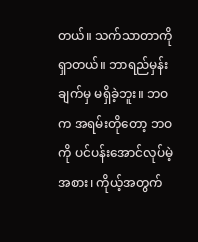တယ်။ သက်သာတာကို ရှာတယ်။ ဘာရည်မှန်းချက်မှ မရှိခဲ့ဘူး။ ဘဝက အရမ်းတိုတော့ ဘဝကို ပင်ပန်းအောင်လုပ်မဲ့အစား၊ ကိုယ့်အတွက်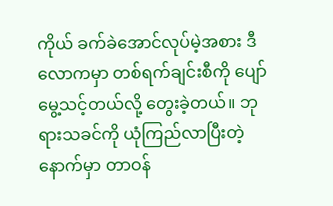ကိုယ် ခက်ခဲအောင်လုပ်မဲ့အစား ဒီလောကမှာ တစ်ရက်ချင်းစီကို ပျော်မွေ့သင့်တယ်လို့ တွေးခဲ့တယ်။ ဘုရားသခင်ကို ယုံကြည်လာပြီးတဲ့နောက်မှာ တာဝန်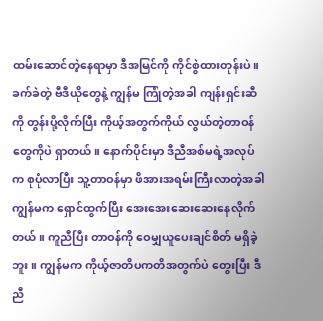ထမ်းဆောင်တဲ့နေရာမှာ ဒီအမြင်ကို ကိုင်စွဲထားတုန်းပဲ။ ခက်ခဲတဲ့ ဗီဒီယိုတွေနဲ့ ကျွန်မ ကြုံတဲ့အခါ ကျန်းရှင်းဆီကို တွန်းပို့လိုက်ပြီး ကိုယ့်အတွက်ကိုယ် လွယ်တဲ့တာဝန်တွေကိုပဲ ရှာတယ်။ နောက်ပိုင်းမှာ ဒီညီအစ်မရဲ့အလုပ်က စုပုံလာပြီး သူ့တာဝန်မှာ ဖိအားအရမ်းကြီးလာတဲ့အခါ ကျွန်မက ရှောင်ထွက်ပြီး အေးအေးဆေးဆေးနေလိုက်တယ်။ ကူညီပြီး တာဝန်ကို ဝေမျှယူပေးချင်စိတ် မရှိခဲ့ဘူး။ ကျွန်မက ကိုယ့်ဇာတိပကတိအတွက်ပဲ တွေးပြီး ဒီညီ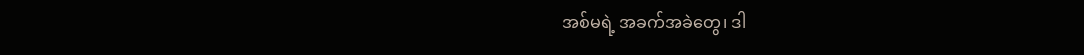အစ်မရဲ့ အခက်အခဲတွေ၊ ဒါ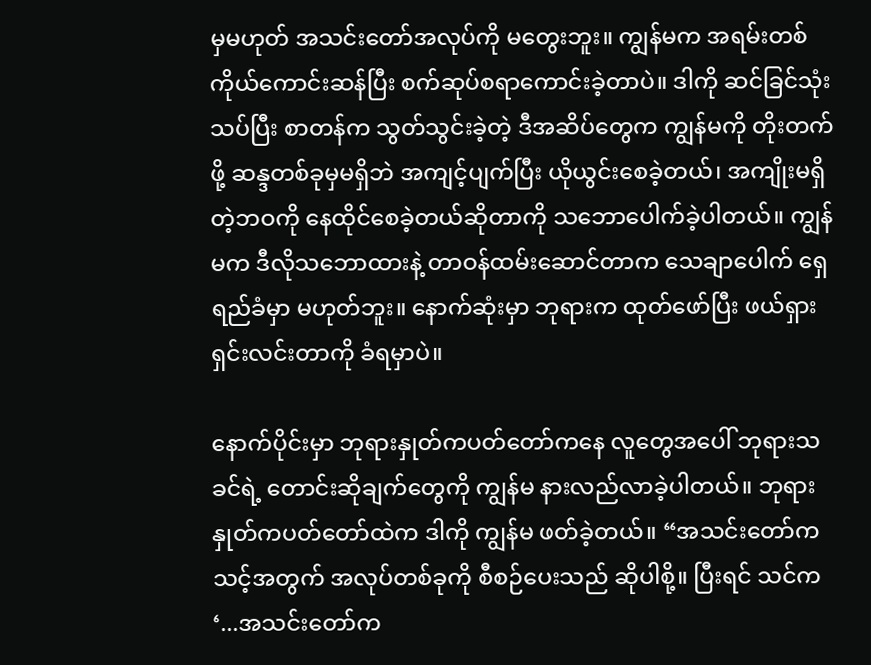မှမဟုတ် အသင်းတော်အလုပ်ကို မတွေးဘူး။ ကျွန်မက အရမ်းတစ်ကိုယ်ကောင်းဆန်ပြီး စက်ဆုပ်စရာကောင်းခဲ့တာပဲ။ ဒါကို ဆင်ခြင်သုံးသပ်ပြီး စာတန်က သွတ်သွင်းခဲ့တဲ့ ဒီအဆိပ်တွေက ကျွန်မကို တိုးတက်ဖို့ ဆန္ဒတစ်ခုမှမရှိဘဲ အကျင့်ပျက်ပြီး ယိုယွင်းစေခဲ့တယ်၊ အကျိုးမရှိတဲ့ဘဝကို နေထိုင်စေခဲ့တယ်ဆိုတာကို သဘောပေါက်ခဲ့ပါတယ်။ ကျွန်မက ဒီလိုသဘောထားနဲ့ တာဝန်ထမ်းဆောင်တာက သေချာပေါက် ရှေရည်ခံမှာ မဟုတ်ဘူး။ နောက်ဆုံးမှာ ဘုရားက ထုတ်ဖော်ပြီး ဖယ်ရှားရှင်းလင်းတာကို ခံရမှာပဲ။

နောက်ပိုင်းမှာ ဘုရားနှုတ်ကပတ်တော်ကနေ လူတွေအပေါ် ဘုရားသခင်ရဲ့ တောင်းဆိုချက်တွေကို ကျွန်မ နားလည်လာခဲ့ပါတယ်။ ဘုရားနှုတ်ကပတ်တော်ထဲက ဒါကို ကျွန်မ ဖတ်ခဲ့တယ်။ “အသင်းတော်က သင့်အတွက် အလုပ်တစ်ခုကို စီစဉ်ပေးသည် ဆိုပါစို့။ ပြီးရင် သင်က ‘...အသင်းတော်က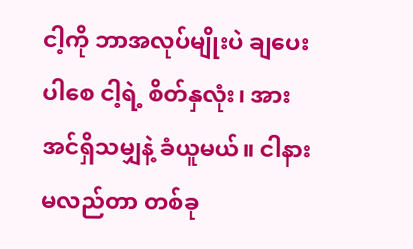ငါ့ကို ဘာအလုပ်မျိုးပဲ ချပေးပါစေ ငါ့ရဲ့ စိတ်နှလုံး၊ အားအင်ရှိသမျှနဲ့ ခံယူမယ်။ ငါနားမလည်တာ တစ်ခု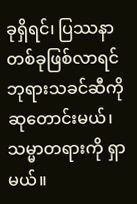ခုရှိရင်၊ ပြဿနာတစ်ခုဖြစ်လာရင် ဘုရားသခင်ဆီကို ဆုတောင်းမယ်၊ သမ္မာတရားကို ရှာမယ်။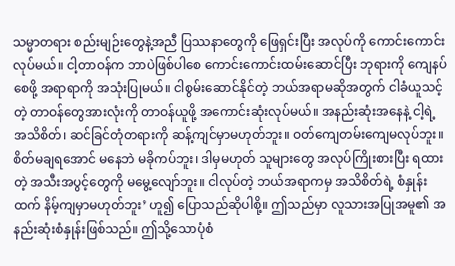သမ္မာတရား စည်းမျဉ်းတွေနဲ့အညီ ပြဿနာတွေကို ဖြေရှင်းပြီး အလုပ်ကို ကောင်းကောင်းလုပ်မယ်။ ငါ့တာဝန်က ဘာပဲဖြစ်ပါစေ ကောင်းကောင်းထမ်းဆောင်ပြီး ဘုရားကို ကျေနပ်စေဖို့ အရာရာကို အသုံးပြုမယ်။ ငါစွမ်းဆောင်နိုင်တဲ့ ဘယ်အရာမဆိုအတွက် ငါခံယူသင့်တဲ့ တာဝန်တွေအားလုံးကို တာဝန်ယူဖို့ အကောင်းဆုံးလုပ်မယ်။ အနည်းဆုံးအနေနဲ့ ငါ့ရဲ့ အသိစိတ်၊ ဆင်ခြင်တုံတရားကို ဆန့်ကျင်မှာမဟုတ်ဘူး။ ဝတ်ကျေတမ်းကျေမလုပ်ဘူး။ စိတ်မချရအောင် မနေဘဲ မခိုကပ်ဘူး၊ ဒါမှမဟုတ် သူများတွေ အလုပ်ကြိုးစားပြီး ရထားတဲ့ အသီးအပွင့်တွေကို မမွေ့လျော်ဘူး။ ငါလုပ်တဲ့ ဘယ်အရာကမှ အသိစိတ်ရဲ့ စံနှုန်းထက် နိမ့်ကျမှာမဟုတ်ဘူး’ ဟူ၍ ပြောသည်ဆိုပါစို့။ ဤသည်မှာ လူသားအပြုအမူ၏ အနည်းဆုံးစံနှုန်းဖြစ်သည်။ ဤသို့သောပုံစံ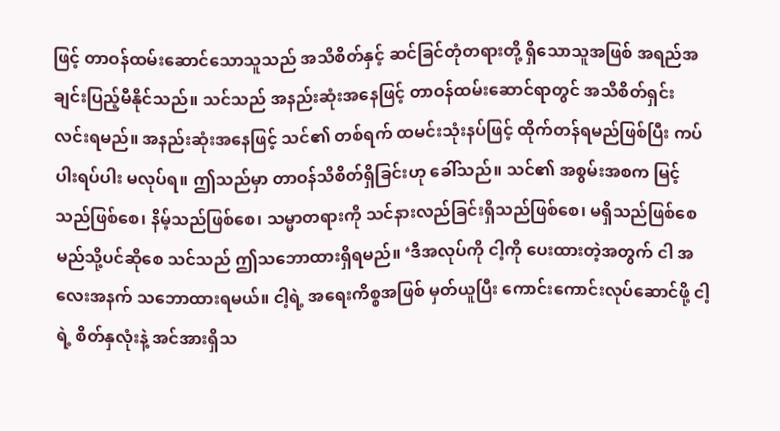ဖြင့် တာဝန်ထမ်းဆောင်သောသူသည် အသိစိတ်နှင့် ဆင်ခြင်တုံတရားတို့ ရှိသောသူအဖြစ် အရည်အချင်းပြည့်မီနိုင်သည်။ သင်သည် အနည်းဆုံးအနေဖြင့် တာဝန်ထမ်းဆောင်ရာတွင် အသိစိတ်ရှင်းလင်းရမည်။ အနည်းဆုံးအနေဖြင့် သင်၏ တစ်ရက် ထမင်းသုံးနပ်ဖြင့် ထိုက်တန်ရမည်ဖြစ်ပြီး ကပ်ပါးရပ်ပါး မလုပ်ရ။ ဤသည်မှာ တာဝန်သိစိတ်ရှိခြင်းဟု ခေါ်သည်။ သင်၏ အစွမ်းအစက မြင့်သည်ဖြစ်စေ၊ နိမ့်သည်ဖြစ်စေ၊ သမ္မာတရားကို သင်နားလည်ခြင်းရှိသည်ဖြစ်စေ၊ မရှိသည်ဖြစ်စေ မည်သို့ပင်ဆိုစေ သင်သည် ဤသဘောထားရှိရမည်။ ‘ဒီအလုပ်ကို ငါ့ကို ပေးထားတဲ့အတွက် ငါ အလေးအနက် သဘောထားရမယ်။ ငါ့ရဲ့ အရေးကိစ္စအဖြစ် မှတ်ယူပြီး ကောင်းကောင်းလုပ်ဆောင်ဖို့ ငါ့ရဲ့ စိတ်နှလုံးနဲ့ အင်အားရှိသ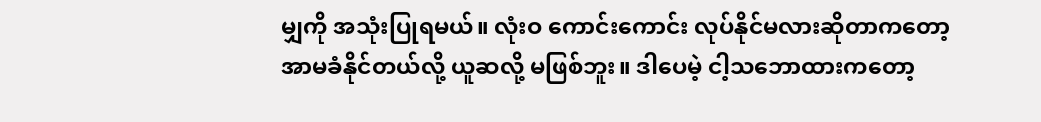မျှကို အသုံးပြုရမယ်။ လုံးဝ ကောင်းကောင်း လုပ်နိုင်မလားဆိုတာကတော့ အာမခံနိုင်တယ်လို့ ယူဆလို့ မဖြစ်ဘူး။ ဒါပေမဲ့ ငါ့သဘောထားကတော့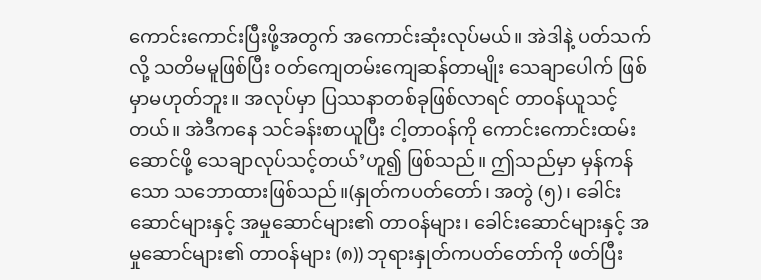ကောင်းကောင်းပြီးဖို့အတွက် အကောင်းဆုံးလုပ်မယ်။ အဲဒါနဲ့ ပတ်သက်လို့ သတိမမူဖြစ်ပြီး ဝတ်ကျေတမ်းကျေဆန်တာမျိုး သေချာပေါက် ဖြစ်မှာမဟုတ်ဘူး။ အလုပ်မှာ ပြဿနာတစ်ခုဖြစ်လာရင် တာဝန်ယူသင့်တယ်။ အဲဒီကနေ သင်ခန်းစာယူပြီး ငါ့တာဝန်ကို ကောင်းကောင်းထမ်းဆောင်ဖို့ သေချာလုပ်သင့်တယ်’ဟူ၍ ဖြစ်သည်။ ဤသည်မှာ မှန်ကန်သော သဘောထားဖြစ်သည်။(နှုတ်ကပတ်တော်၊ အတွဲ (၅)၊ ခေါင်းဆောင်များနှင့် အမှုဆောင်များ၏ တာဝန်များ၊ ခေါင်းဆောင်များနှင့် အမှုဆောင်များ၏ တာဝန်များ (၈)) ဘုရားနှုတ်ကပတ်တော်ကို ဖတ်ပြီး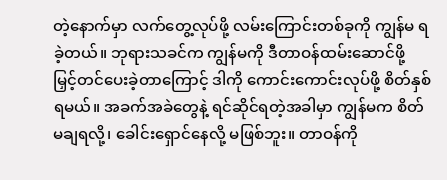တဲ့နောက်မှာ လက်တွေ့လုပ်ဖို့ လမ်းကြောင်းတစ်ခုကို ကျွန်မ ရခဲ့တယ်။ ဘုရားသခင်က ကျွန်မကို ဒီတာဝန်ထမ်းဆောင်ဖို့ မြှင့်တင်ပေးခဲ့တာကြောင့် ဒါကို ကောင်းကောင်းလုပ်ဖို့ စိတ်နှစ်ရမယ်။ အခက်အခဲတွေနဲ့ ရင်ဆိုင်ရတဲ့အခါမှာ ကျွန်မက စိတ်မချရလို့၊ ခေါင်းရှောင်နေလို့ မဖြစ်ဘူး။ တာဝန်ကို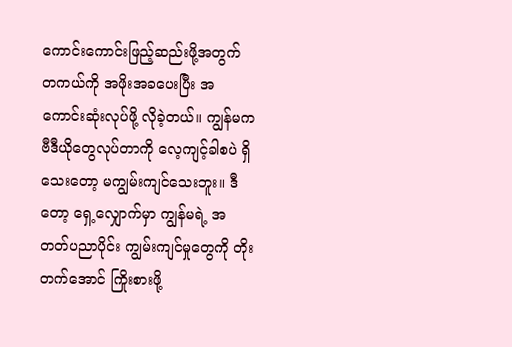ကောင်းကောင်းဖြည့်ဆည်းဖို့အတွက် တကယ်ကို အဖိုးအခပေးပြီး အကောင်းဆုံးလုပ်ဖို့ လိုခဲ့တယ်။ ကျွန်မက ဗီဒီယိုတွေလုပ်တာကို လေ့ကျင့်ခါစပဲ ရှိသေးတော့ မကျွမ်းကျင်သေးဘူး။ ဒီတော့ ရှေ့လျှောက်မှာ ကျွန်မရဲ့ အတတ်ပညာပိုင်း ကျွမ်းကျင်မှုတွေကို တိုးတက်အောင် ကြိုးစားဖို့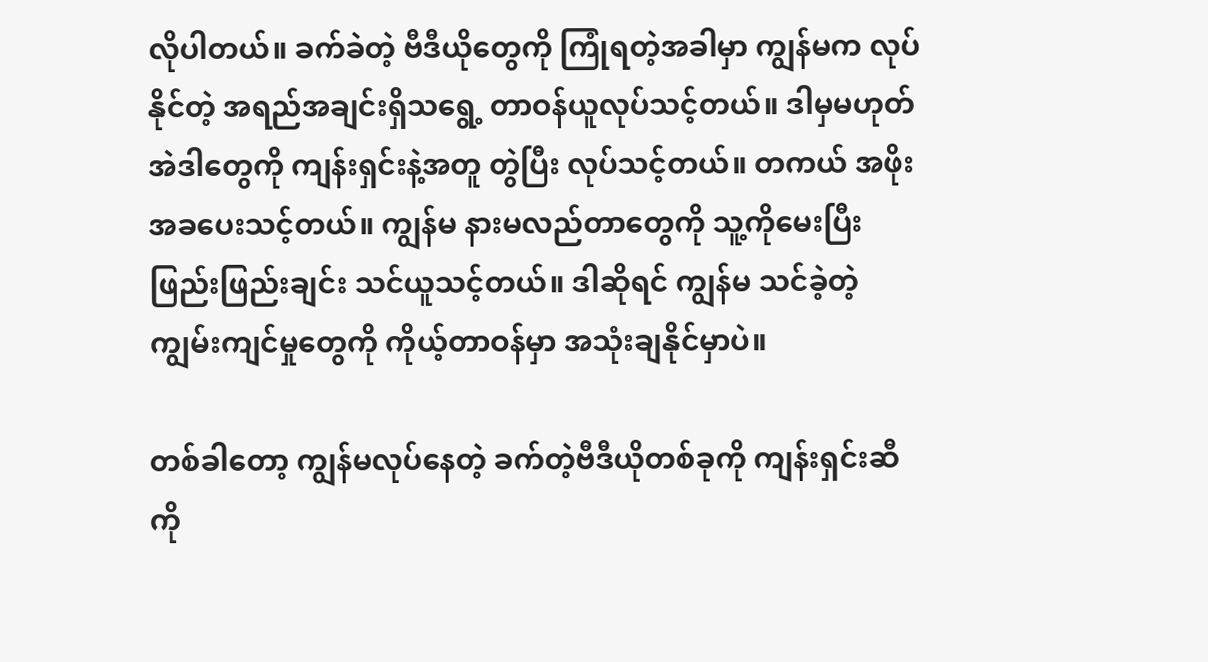လိုပါတယ်။ ခက်ခဲတဲ့ ဗီဒီယိုတွေကို ကြုံရတဲ့အခါမှာ ကျွန်မက လုပ်နိုင်တဲ့ အရည်အချင်းရှိသရွေ့ တာဝန်ယူလုပ်သင့်တယ်။ ဒါမှမဟုတ် အဲဒါတွေကို ကျန်းရှင်းနဲ့အတူ တွဲပြီး လုပ်သင့်တယ်။ တကယ် အဖိုးအခပေးသင့်တယ်။ ကျွန်မ နားမလည်တာတွေကို သူ့ကိုမေးပြီး ဖြည်းဖြည်းချင်း သင်ယူသင့်တယ်။ ဒါဆိုရင် ကျွန်မ သင်ခဲ့တဲ့ ကျွမ်းကျင်မှုတွေကို ကိုယ့်တာဝန်မှာ အသုံးချနိုင်မှာပဲ။

တစ်ခါတော့ ကျွန်မလုပ်နေတဲ့ ခက်တဲ့ဗီဒီယိုတစ်ခုကို ကျန်းရှင်းဆီကို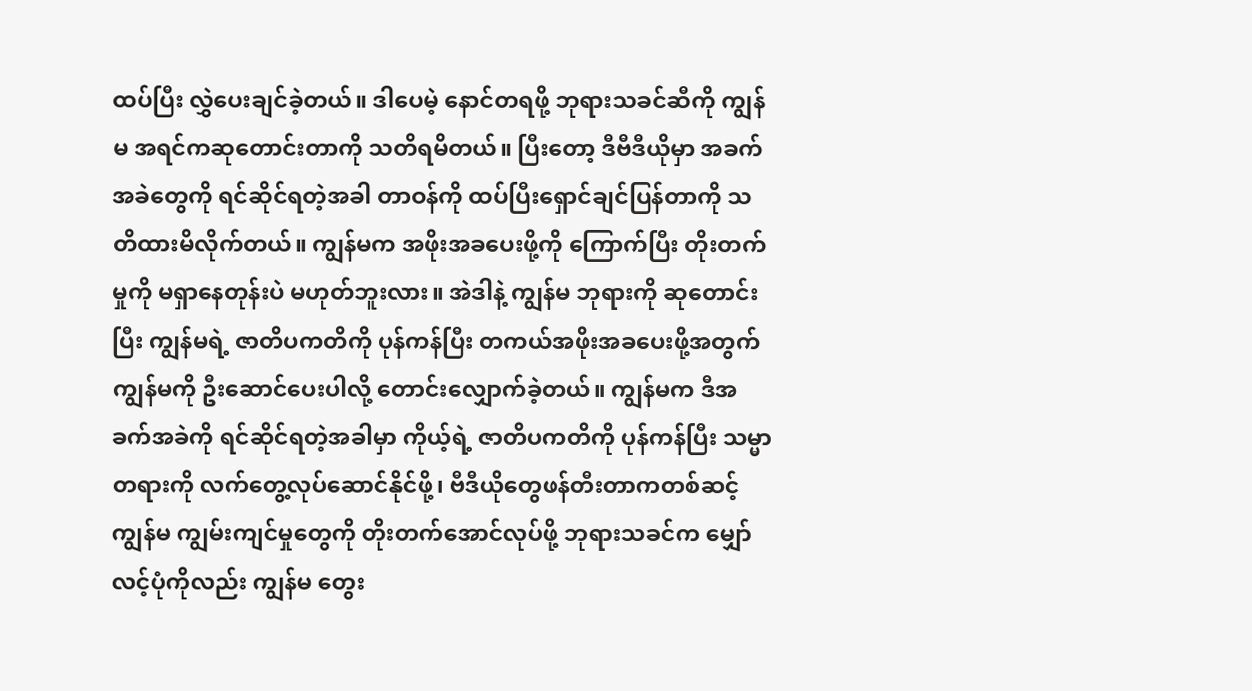ထပ်ပြီး လွှဲပေးချင်ခဲ့တယ်။ ဒါပေမဲ့ နောင်တရဖို့ ဘုရားသခင်ဆီကို ကျွန်မ အရင်ကဆုတောင်းတာကို သတိရမိတယ်။ ပြီးတော့ ဒီဗီဒီယိုမှာ အခက်အခဲတွေကို ရင်ဆိုင်ရတဲ့အခါ တာဝန်ကို ထပ်ပြီးရှောင်ချင်ပြန်တာကို သတိထားမိလိုက်တယ်။ ကျွန်မက အဖိုးအခပေးဖို့ကို ကြောက်ပြီး တိုးတက်မှုကို မရှာနေတုန်းပဲ မဟုတ်ဘူးလား။ အဲဒါနဲ့ ကျွန်မ ဘုရားကို ဆုတောင်းပြီး ကျွန်မရဲ့ ဇာတိပကတိကို ပုန်ကန်ပြီး တကယ်အဖိုးအခပေးဖို့အတွက် ကျွန်မကို ဦးဆောင်ပေးပါလို့ တောင်းလျှောက်ခဲ့တယ်။ ကျွန်မက ဒီအခက်အခဲကို ရင်ဆိုင်ရတဲ့အခါမှာ ကိုယ့်ရဲ့ ဇာတိပကတိကို ပုန်ကန်ပြီး သမ္မာတရားကို လက်တွေ့လုပ်ဆောင်နိုင်ဖို့၊ ဗီဒီယိုတွေဖန်တီးတာကတစ်ဆင့် ကျွန်မ ကျွမ်းကျင်မှုတွေကို တိုးတက်အောင်လုပ်ဖို့ ဘုရားသခင်က မျှော်လင့်ပုံကိုလည်း ကျွန်မ တွေး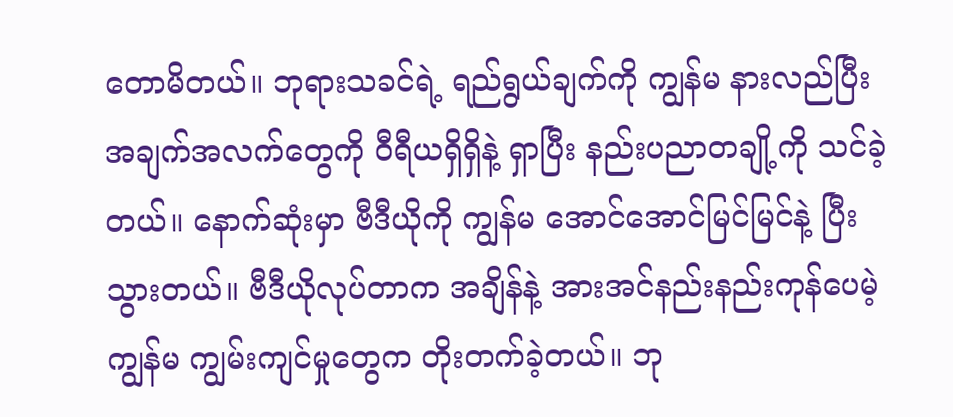တောမိတယ်။ ဘုရားသခင်ရဲ့ ရည်ရွယ်ချက်ကို ကျွန်မ နားလည်ပြီး အချက်အလက်တွေကို ဝီရီယရှိရှိနဲ့ ရှာပြီး နည်းပညာတချို့ကို သင်ခဲ့တယ်။ နောက်ဆုံးမှာ ဗီဒီယိုကို ကျွန်မ အောင်အောင်မြင်မြင်နဲ့ ပြီးသွားတယ်။ ဗီဒီယိုလုပ်တာက အချိန်နဲ့ အားအင်နည်းနည်းကုန်ပေမဲ့ ကျွန်မ ကျွမ်းကျင်မှုတွေက တိုးတက်ခဲ့တယ်။ ဘု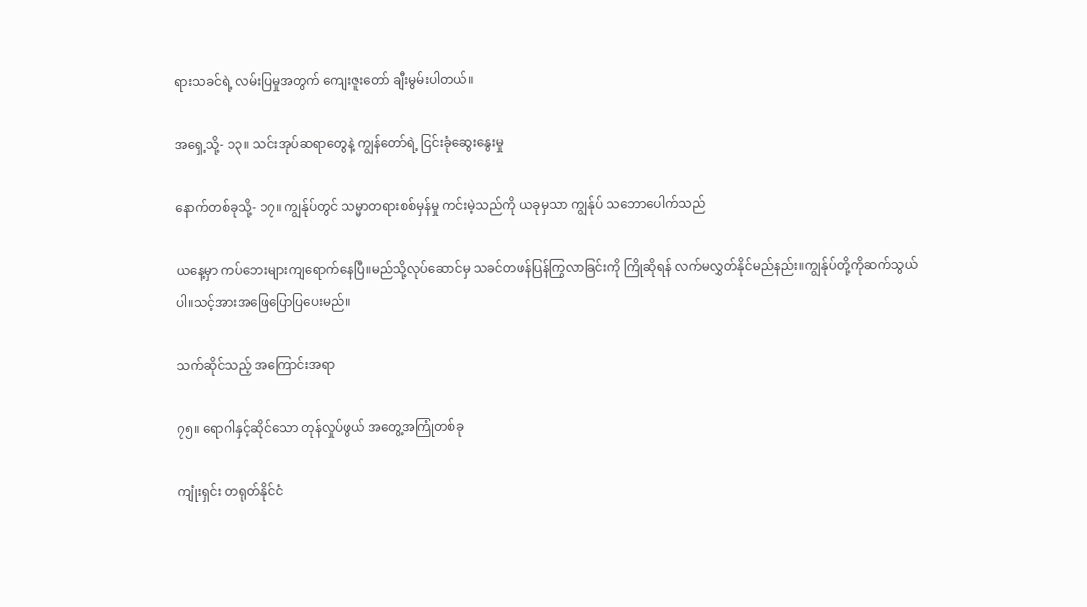ရားသခင်ရဲ့ လမ်းပြမှုအတွက် ကျေးဇူးတော် ချီးမွမ်းပါတယ်။

အရှေ့သို့- ၁၃။ သင်းအုပ်ဆရာတွေနဲ့ ကျွန်တော်ရဲ့ ငြင်းခုံဆွေးနွေးမှု

နောက်တစ်ခုသို့- ၁၇။ ကျွန်ုပ်တွင် သမ္မာတရားစစ်မှန်မှု ကင်းမဲ့သည်ကို ယခုမှသာ ကျွန်ုပ် သဘောပေါက်သည်

ယနေ့မှာ ကပ်ဘေးများကျရောက်နေပြီ။မည်သို့လုပ်ဆောင်မှ သခင်တဖန်ပြန်ကြွလာခြင်းကို ကြိုဆိုရန် လက်မလွှတ်နိုင်မည်နည်း။ကျွန်ုပ်တို့ကိုဆက်သွယ်ပါ။သင့်အားအဖြေပြောပြပေးမည်။

သက်ဆိုင်သည့် အကြောင်းအရာ

၇၅။ ရောဂါနှင့်ဆိုင်သော တုန်လှုပ်ဖွယ် အတွေ့အကြုံတစ်ခု

ကျုံးရှင်း တရုတ်နိုင်ငံ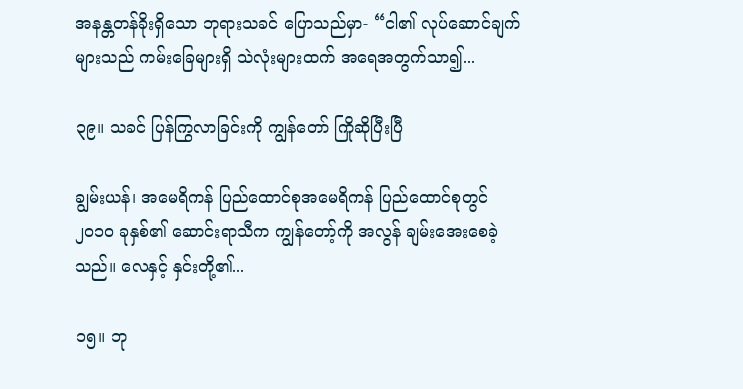အနန္တတန်ခိုးရှိသော ဘုရားသခင် ပြောသည်မှာ- “ငါ၏ လုပ်ဆောင်ချက်များသည် ကမ်းခြေများရှိ သဲလုံးများထက် အရေအတွက်သာ၍...

၃၉။ သခင် ပြန်ကြွလာခြင်းကို ကျွန်တော် ကြိုဆိုပြီးပြီ

ချွမ်းယန်၊ အမေရိကန် ပြည်ထောင်စုအမေရိကန် ပြည်ထောင်စုတွင် ၂၀၁၀ ခုနှစ်၏ ဆောင်းရာသီက ကျွန်တော့်ကို အလွန် ချမ်းအေးစေခဲ့သည်။ လေနှင့် နှင်းတို့၏...

၁၅။ ဘု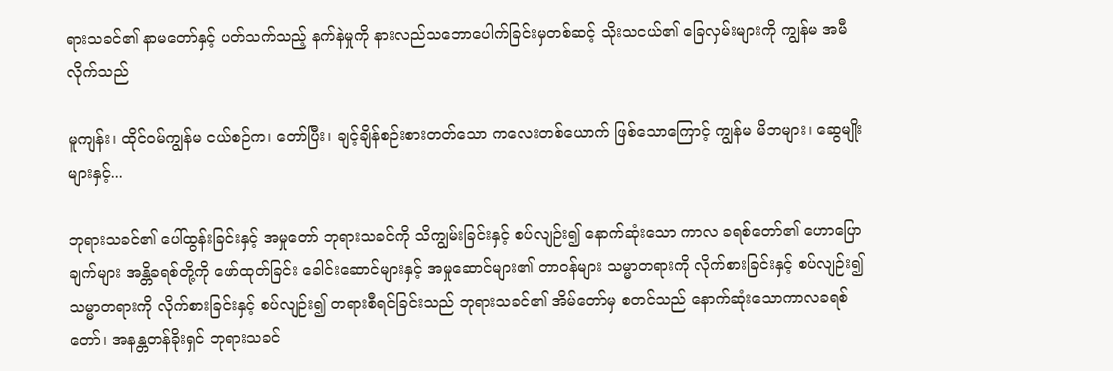ရားသခင်၏ နာမတော်နှင့် ပတ်သက်သည့် နက်နဲမှုကို နားလည်သဘောပေါက်ခြင်းမှတစ်ဆင့် သိုးသငယ်၏ ခြေလှမ်းများကို ကျွန်မ အမီလိုက်သည်

မူကျန်း၊ ထိုင်ဝမ်ကျွန်မ ငယ်စဉ်က၊ တော်ပြီး၊ ချင့်ချိန်စဉ်းစားတတ်သော ကလေးတစ်ယောက် ဖြစ်သောကြောင့် ကျွန်မ မိဘများ၊ ဆွေမျိုးများနှင့်...

ဘုရားသခင်၏ ပေါ်ထွန်းခြင်းနှင့် အမှုတော် ဘုရားသခင်ကို သိကျွမ်းခြင်းနှင့် စပ်လျဉ်း၍ နောက်ဆုံးသော ကာလ ခရစ်တော်၏ ဟောပြောချက်များ အန္တိခရစ်တို့ကို ဖော်ထုတ်ခြင်း ခေါင်းဆောင်များနှင့် အမှုဆောင်များ၏ တာဝန်များ သမ္မာတရားကို လိုက်စားခြင်းနှင့် စပ်လျဉ်း၍ သမ္မာတရားကို လိုက်စားခြင်းနှင့် စပ်လျဉ်း၍ တရားစီရင်ခြင်းသည် ဘုရားသခင်၏ အိမ်တော်မှ စတင်သည် နောက်ဆုံးသောကာလခရစ်တော်၊ အနန္တတန်ခိုးရှင် ဘုရားသခင်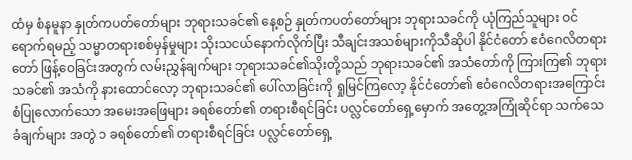ထံမှ စံနမူနာ နှုတ်ကပတ်တော်များ ဘုရားသခင်၏ နေ့စဉ် နှုတ်ကပတ်တော်များ ဘုရားသခင်ကို ယုံကြည်သူများ ဝင်ရောက်ရမည့် သမ္မာတရားစစ်မှန်မှုများ သိုးသငယ်နောက်လိုက်ပြီး သီချင်းအသစ်များကိုသီဆိုပါ နိုင်ငံတော် ဧဝံဂေလိတရားတော် ဖြန့်ဝေခြင်းအတွက် လမ်းညွှန်ချက်များ ဘုရားသခင်၏သိုးတို့သည် ဘုရားသခင်၏ အသံတော်ကို ကြားကြ၏ ဘုရားသခင်၏ အသံကို နားထောင်လော့ ဘုရားသခင်၏ ပေါ်လာခြင်းကို ရှုမြင်ကြလော့ နိုင်ငံတော်၏ ဧဝံဂေလိတရားအကြောင်း စံပြုလောက်သော အမေးအဖြေများ ခရစ်တော်၏ တရားစီရင်ခြင်း ပလ္လင်တော်ရှေ့မှောက် အတွေ့အကြုံဆိုင်ရာ သက်သေခံချက်များ အတွဲ ၁ ခရစ်တော်၏ တရားစီရင်ခြင်း ပလ္လင်တော်ရှေ့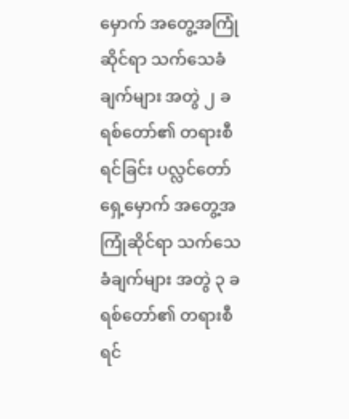မှောက် အတွေ့အကြုံဆိုင်ရာ သက်သေခံချက်များ အတွဲ ၂ ခရစ်တော်၏ တရားစီရင်ခြင်း ပလ္လင်တော်ရှေ့မှောက် အတွေ့အကြုံဆိုင်ရာ သက်သေခံချက်များ အတွဲ ၃ ခရစ်တော်၏ တရားစီရင်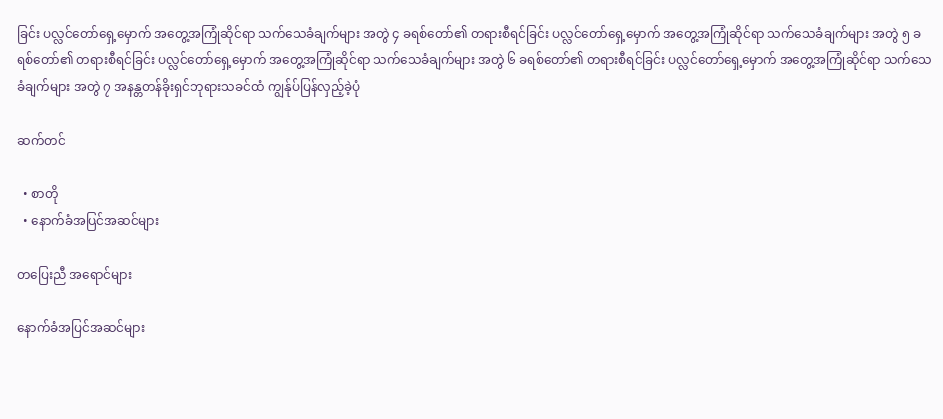ခြင်း ပလ္လင်တော်ရှေ့မှောက် အတွေ့အကြုံဆိုင်ရာ သက်သေခံချက်များ အတွဲ ၄ ခရစ်တော်၏ တရားစီရင်ခြင်း ပလ္လင်တော်ရှေ့မှောက် အတွေ့အကြုံဆိုင်ရာ သက်သေခံချက်များ အတွဲ ၅ ခရစ်တော်၏ တရားစီရင်ခြင်း ပလ္လင်တော်ရှေ့မှောက် အတွေ့အကြုံဆိုင်ရာ သက်သေခံချက်များ အတွဲ ၆ ခရစ်တော်၏ တရားစီရင်ခြင်း ပလ္လင်တော်ရှေ့မှောက် အတွေ့အကြုံဆိုင်ရာ သက်သေခံချက်များ အတွဲ ၇ အနန္တတန်ခိုးရှင်ဘုရားသခင်ထံ ကျွန်ုပ်ပြန်လှည့်ခဲ့ပုံ

ဆက်တင်

  • စာတို
  • နောက်ခံအပြင်အဆင်များ

တပြေးညီ အရောင်များ

နောက်ခံအပြင်အဆင်များ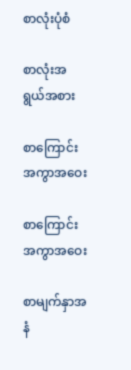စာလုံးပုံစံ

စာလုံးအရွယ်အစား

စာကြောင်း အကွာအဝေး

စာကြောင်း အကွာအဝေး

စာမျက်နှာအနံ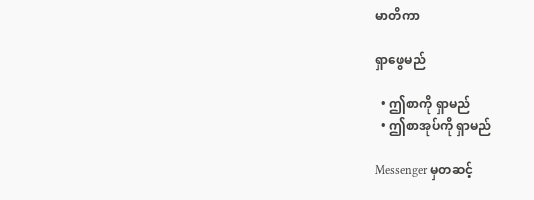မာတိကာ

ရှာဖွေမည်

  • ဤစာကို ရှာမည်
  • ဤစာအုပ်ကို ရှာမည်

Messenger မှတဆင့်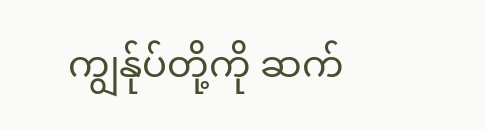ကျွန်ုပ်တို့ကို ဆက်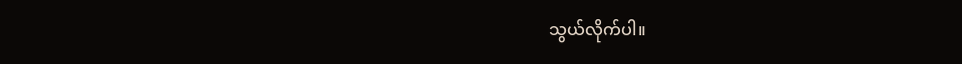သွယ်လိုက်ပါ။